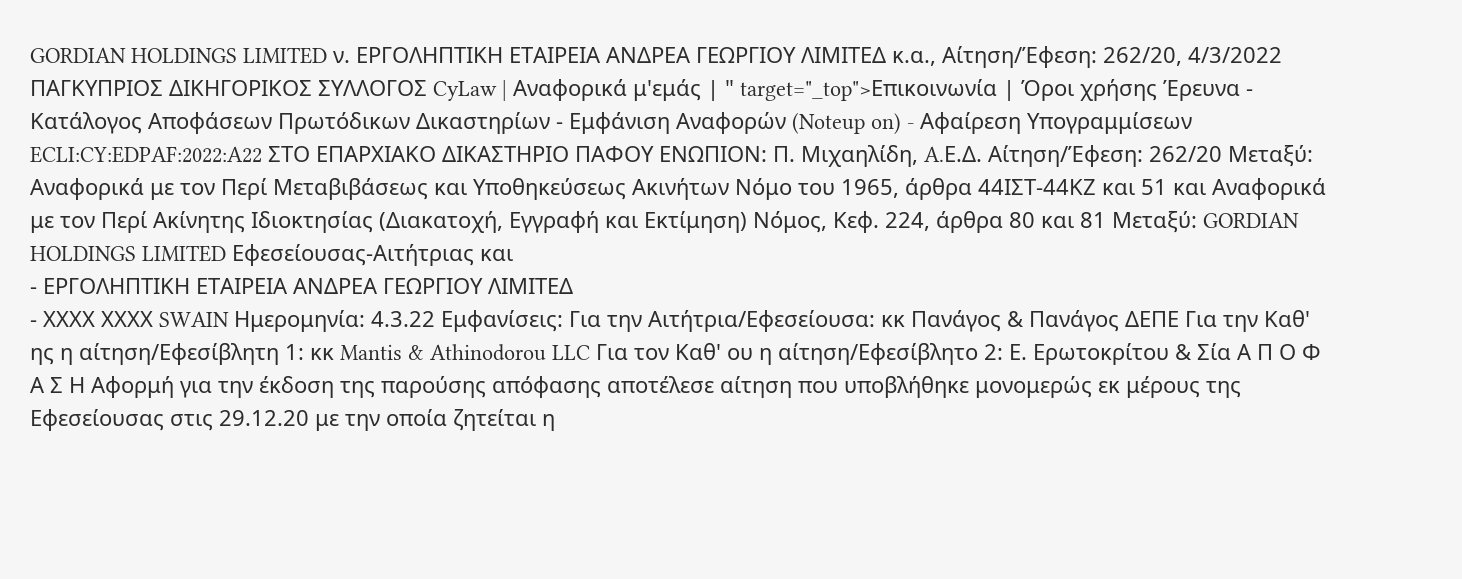GORDIAN HOLDINGS LIMITED ν. ΕΡΓΟΛΗΠΤΙΚΗ ΕΤΑΙΡΕΙΑ ΑΝΔΡΕΑ ΓΕΩΡΓΙΟΥ ΛΙΜΙΤΕΔ κ.α., Αίτηση/Έφεση: 262/20, 4/3/2022 ΠΑΓΚΥΠΡΙΟΣ ΔΙΚΗΓΟΡΙΚΟΣ ΣΥΛΛΟΓΟΣ CyLaw | Αναφορικά μ'εμάς | " target="_top">Επικοινωνία | Όροι χρήσης Έρευνα - Κατάλογος Αποφάσεων Πρωτόδικων Δικαστηρίων - Εμφάνιση Αναφορών (Noteup on) - Αφαίρεση Υπογραμμίσεων ECLI:CY:EDPAF:2022:A22 ΣΤΟ ΕΠΑΡΧΙΑΚΟ ΔΙΚΑΣΤΗΡΙΟ ΠΑΦΟΥ ΕΝΩΠΙΟΝ: Π. Μιχαηλίδη, A.Ε.Δ. Αίτηση/Έφεση: 262/20 Μεταξύ: Αναφορικά με τον Περί Μεταβιβάσεως και Υποθηκεύσεως Ακινήτων Νόμο του 1965, άρθρα 44ΙΣΤ-44ΚΖ και 51 και Αναφορικά με τον Περί Ακίνητης Ιδιοκτησίας (Διακατοχή, Εγγραφή και Εκτίμηση) Νόμος, Κεφ. 224, άρθρα 80 και 81 Μεταξύ: GORDIAN HOLDINGS LIMITED Εφεσείουσας-Αιτήτριας και
- ΕΡΓΟΛΗΠΤΙΚΗ ΕΤΑΙΡΕΙΑ ΑΝΔΡΕΑ ΓΕΩΡΓΙΟΥ ΛΙΜΙΤΕΔ
- ΧΧΧΧ ΧΧΧΧ SWAIN Ημερομηνία: 4.3.22 Εμφανίσεις: Για την Αιτήτρια/Εφεσείουσα: κκ Πανάγος & Πανάγος ΔΕΠΕ Για την Καθ' ης η αίτηση/Εφεσίβλητη 1: κκ Mantis & Athinodorou LLC Για τον Καθ' ου η αίτηση/Εφεσίβλητο 2: Ε. Ερωτοκρίτου & Σία Α Π Ο Φ Α Σ Η Αφορμή για την έκδοση της παρούσης απόφασης αποτέλεσε αίτηση που υποβλήθηκε μονομερώς εκ μέρους της Εφεσείουσας στις 29.12.20 με την οποία ζητείται η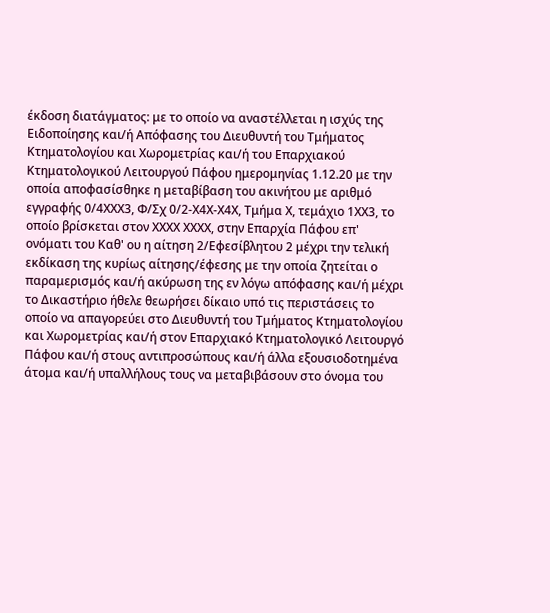έκδοση διατάγματος: με το οποίο να αναστέλλεται η ισχύς της Ειδοποίησης και/ή Απόφασης του Διευθυντή του Τμήματος Κτηματολογίου και Χωρομετρίας και/ή του Επαρχιακού Κτηματολογικού Λειτουργού Πάφου ημερομηνίας 1.12.20 με την οποία αποφασίσθηκε η μεταβίβαση του ακινήτου με αριθμό εγγραφής 0/4ΧΧΧ3, Φ/Σχ 0/2-Χ4Χ-Χ4Χ, Τμήμα Χ, τεμάχιο 1ΧΧ3, το οποίο βρίσκεται στον ΧΧΧΧ ΧΧΧΧ, στην Επαρχία Πάφου επ' ονόματι του Καθ' ου η αίτηση 2/Εφεσίβλητου 2 μέχρι την τελική εκδίκαση της κυρίως αίτησης/έφεσης με την οποία ζητείται ο παραμερισμός και/ή ακύρωση της εν λόγω απόφασης και/ή μέχρι το Δικαστήριο ήθελε θεωρήσει δίκαιο υπό τις περιστάσεις το οποίο να απαγορεύει στο Διευθυντή του Τμήματος Κτηματολογίου και Χωρομετρίας και/ή στον Επαρχιακό Κτηματολογικό Λειτουργό Πάφου και/ή στους αντιπροσώπους και/ή άλλα εξουσιοδοτημένα άτομα και/ή υπαλλήλους τους να μεταβιβάσουν στο όνομα του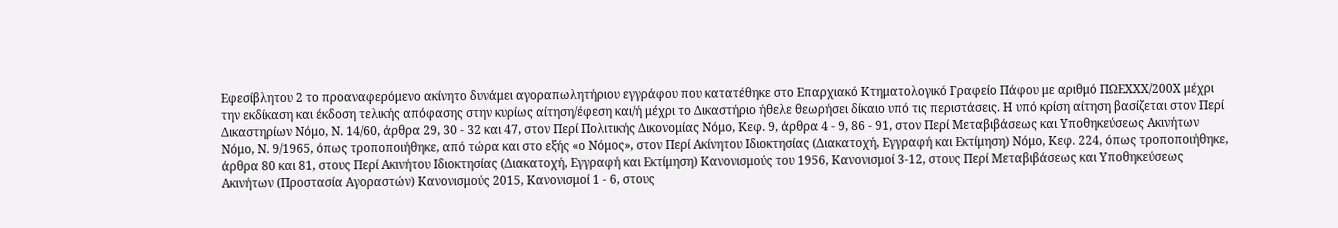Εφεσίβλητου 2 το προαναφερόμενο ακίνητο δυνάμει αγοραπωλητήριου εγγράφου που κατατέθηκε στο Επαρχιακό Κτηματολογικό Γραφείο Πάφου με αριθμό ΠΩΕΧΧΧ/200Χ μέχρι την εκδίκαση και έκδοση τελικής απόφασης στην κυρίως αίτηση/έφεση και/ή μέχρι το Δικαστήριο ήθελε θεωρήσει δίκαιο υπό τις περιστάσεις. Η υπό κρίση αίτηση βασίζεται στον Περί Δικαστηρίων Νόμο, Ν. 14/60, άρθρα 29, 30 - 32 και 47, στον Περί Πολιτικής Δικονομίας Νόμο, Κεφ. 9, άρθρα 4 - 9, 86 - 91, στον Περί Μεταβιβάσεως και Υποθηκεύσεως Ακινήτων Νόμο, Ν. 9/1965, όπως τροποποιήθηκε, από τώρα και στο εξής «ο Νόμος», στον Περί Ακίνητου Ιδιοκτησίας (Διακατοχή, Εγγραφή και Εκτίμηση) Νόμο, Κεφ. 224, όπως τροποποιήθηκε, άρθρα 80 και 81, στους Περί Ακινήτου Ιδιοκτησίας (Διακατοχή, Εγγραφή και Εκτίμηση) Κανονισμούς του 1956, Κανονισμοί 3-12, στους Περί Μεταβιβάσεως και Υποθηκεύσεως Ακινήτων (Προστασία Αγοραστών) Κανονισμούς 2015, Κανονισμοί 1 - 6, στους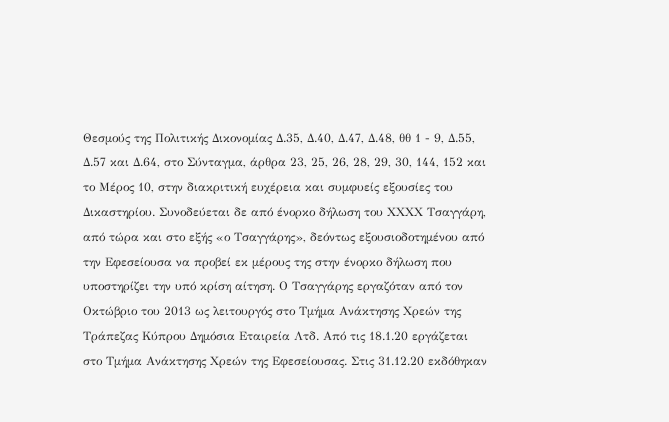Θεσμούς της Πολιτικής Δικονομίας Δ.35, Δ.40, Δ.47, Δ.48, θθ 1 - 9, Δ.55, Δ.57 και Δ.64, στο Σύνταγμα, άρθρα 23, 25, 26, 28, 29, 30, 144, 152 και το Μέρος 10, στην διακριτική ευχέρεια και συμφυείς εξουσίες του Δικαστηρίου. Συνοδεύεται δε από ένορκο δήλωση του ΧΧΧΧ Τσαγγάρη, από τώρα και στο εξής «ο Τσαγγάρης», δεόντως εξουσιοδοτημένου από την Εφεσείουσα να προβεί εκ μέρους της στην ένορκο δήλωση που υποστηρίζει την υπό κρίση αίτηση. Ο Τσαγγάρης εργαζόταν από τον Οκτώβριο του 2013 ως λειτουργός στο Τμήμα Ανάκτησης Χρεών της Τράπεζας Κύπρου Δημόσια Εταιρεία Λτδ. Από τις 18.1.20 εργάζεται στο Τμήμα Ανάκτησης Χρεών της Εφεσείουσας. Στις 31.12.20 εκδόθηκαν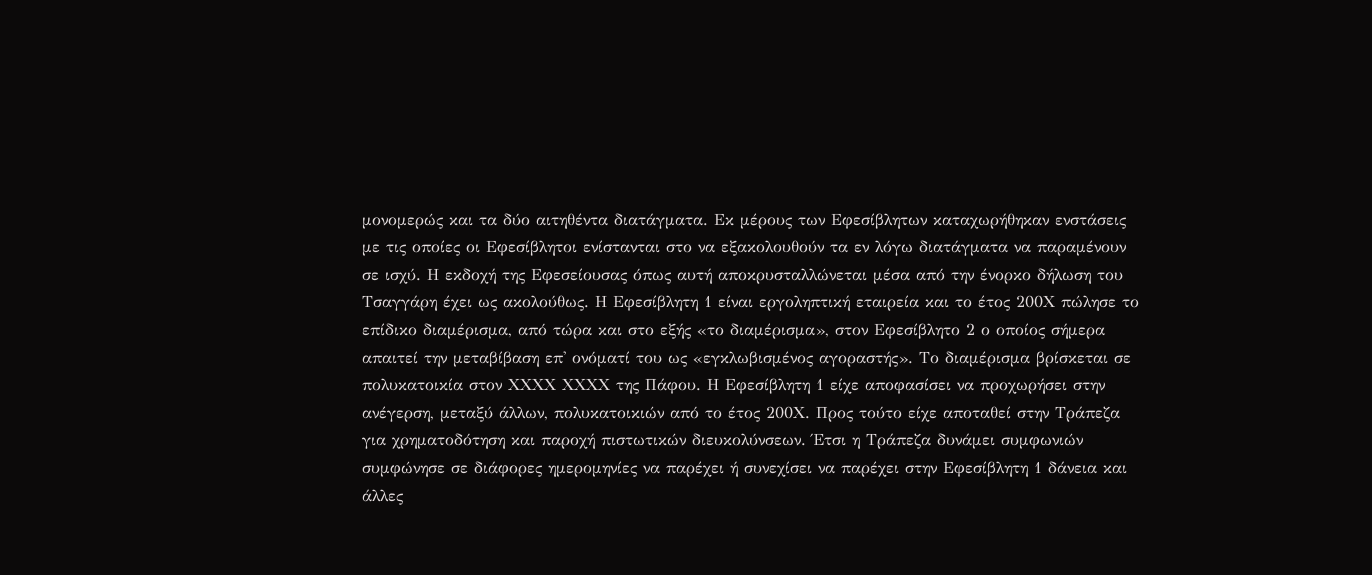μονομερώς και τα δύο αιτηθέντα διατάγματα. Εκ μέρους των Εφεσίβλητων καταχωρήθηκαν ενστάσεις με τις οποίες οι Εφεσίβλητοι ενίστανται στο να εξακολουθούν τα εν λόγω διατάγματα να παραμένουν σε ισχύ. Η εκδοχή της Εφεσείουσας όπως αυτή αποκρυσταλλώνεται μέσα από την ένορκο δήλωση του Τσαγγάρη έχει ως ακολούθως. Η Εφεσίβλητη 1 είναι εργοληπτική εταιρεία και το έτος 200Χ πώλησε το επίδικο διαμέρισμα, από τώρα και στο εξής «το διαμέρισμα», στον Εφεσίβλητο 2 ο οποίος σήμερα απαιτεί την μεταβίβαση επ' ονόματί του ως «εγκλωβισμένος αγοραστής». Το διαμέρισμα βρίσκεται σε πολυκατοικία στον ΧΧΧΧ ΧΧΧΧ της Πάφου. Η Εφεσίβλητη 1 είχε αποφασίσει να προχωρήσει στην ανέγερση, μεταξύ άλλων, πολυκατοικιών από το έτος 200Χ. Προς τούτο είχε αποταθεί στην Τράπεζα για χρηματοδότηση και παροχή πιστωτικών διευκολύνσεων. Έτσι η Τράπεζα δυνάμει συμφωνιών συμφώνησε σε διάφορες ημερομηνίες να παρέχει ή συνεχίσει να παρέχει στην Εφεσίβλητη 1 δάνεια και άλλες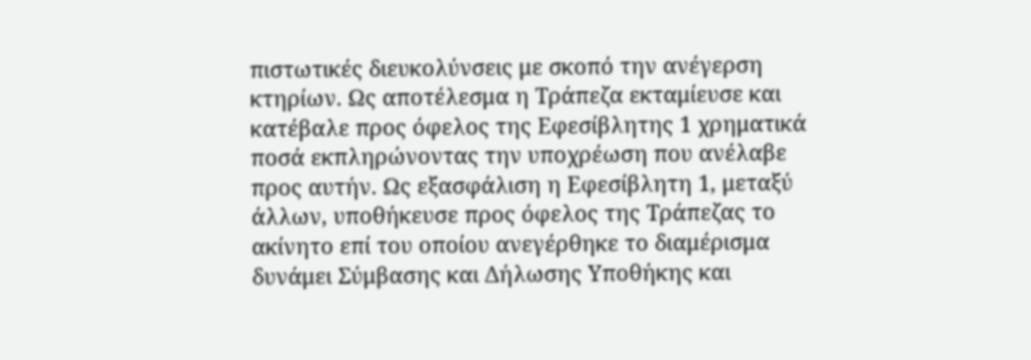πιστωτικές διευκολύνσεις με σκοπό την ανέγερση κτηρίων. Ως αποτέλεσμα η Τράπεζα εκταμίευσε και κατέβαλε προς όφελος της Εφεσίβλητης 1 χρηματικά ποσά εκπληρώνοντας την υποχρέωση που ανέλαβε προς αυτήν. Ως εξασφάλιση η Εφεσίβλητη 1, μεταξύ άλλων, υποθήκευσε προς όφελος της Τράπεζας το ακίνητο επί του οποίου ανεγέρθηκε το διαμέρισμα δυνάμει Σύμβασης και Δήλωσης Υποθήκης και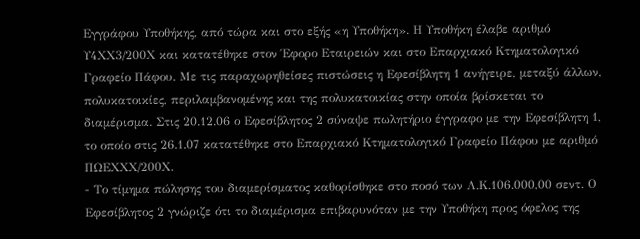Εγγράφου Υποθήκης, από τώρα και στο εξής «η Υποθήκη». Η Υποθήκη έλαβε αριθμό Υ4ΧΧ3/200Χ και κατατέθηκε στον Έφορο Εταιρειών και στο Επαρχιακό Κτηματολογικό Γραφείο Πάφου. Με τις παραχωρηθείσες πιστώσεις η Εφεσίβλητη 1 ανήγειρε, μεταξύ άλλων, πολυκατοικίες, περιλαμβανομένης και της πολυκατοικίας στην οποία βρίσκεται το διαμέρισμα. Στις 20.12.06 ο Εφεσίβλητος 2 σύναψε πωλητήριο έγγραφο με την Εφεσίβλητη 1, το οποίο στις 26.1.07 κατατέθηκε στο Επαρχιακό Κτηματολογικό Γραφείο Πάφου με αριθμό ΠΩΕΧΧΧ/200Χ.
- Το τίμημα πώλησης του διαμερίσματος καθορίσθηκε στο ποσό των Λ.Κ.106.000,00 σεντ. Ο Εφεσίβλητος 2 γνώριζε ότι το διαμέρισμα επιβαρυνόταν με την Υποθήκη προς όφελος της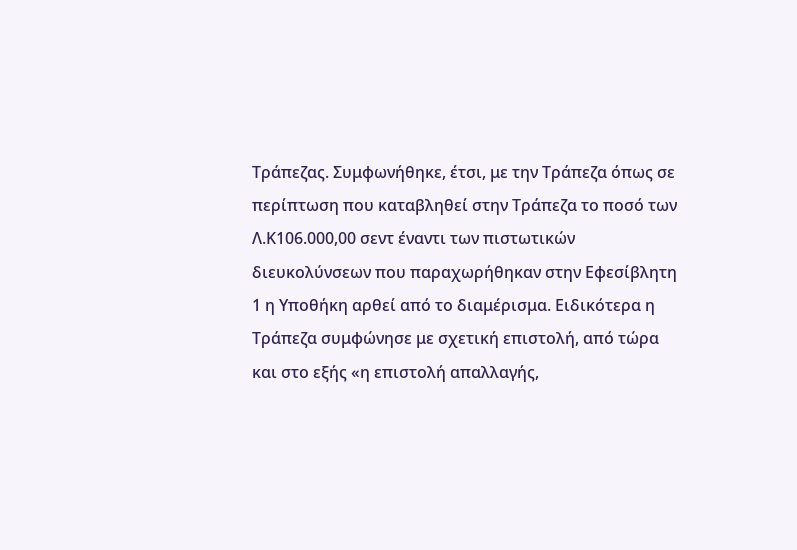Τράπεζας. Συμφωνήθηκε, έτσι, με την Τράπεζα όπως σε περίπτωση που καταβληθεί στην Τράπεζα το ποσό των Λ.Κ106.000,00 σεντ έναντι των πιστωτικών διευκολύνσεων που παραχωρήθηκαν στην Εφεσίβλητη 1 η Υποθήκη αρθεί από το διαμέρισμα. Ειδικότερα η Τράπεζα συμφώνησε με σχετική επιστολή, από τώρα και στο εξής «η επιστολή απαλλαγής,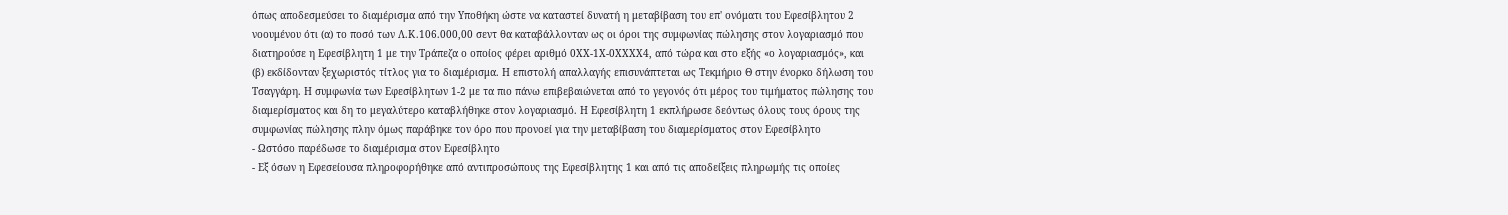όπως αποδεσμεύσει το διαμέρισμα από την Υποθήκη ώστε να καταστεί δυνατή η μεταβίβαση του επ' ονόματι του Εφεσίβλητου 2 νοουμένου ότι (α) το ποσό των Λ.Κ.106.000,00 σεντ θα καταβάλλονταν ως οι όροι της συμφωνίας πώλησης στον λογαριασμό που διατηρούσε η Εφεσίβλητη 1 με την Τράπεζα ο οποίος φέρει αριθμό 0ΧΧ-1Χ-0ΧΧΧΧ4, από τώρα και στο εξής «ο λογαριασμός», και (β) εκδίδονταν ξεχωριστός τίτλος για το διαμέρισμα. Η επιστολή απαλλαγής επισυνάπτεται ως Τεκμήριο Θ στην ένορκο δήλωση του Τσαγγάρη. Η συμφωνία των Εφεσίβλητων 1-2 με τα πιο πάνω επιβεβαιώνεται από το γεγονός ότι μέρος του τιμήματος πώλησης του διαμερίσματος και δη το μεγαλύτερο καταβλήθηκε στον λογαριασμό. Η Εφεσίβλητη 1 εκπλήρωσε δεόντως όλους τους όρους της συμφωνίας πώλησης πλην όμως παράβηκε τον όρο που προνοεί για την μεταβίβαση του διαμερίσματος στον Εφεσίβλητο
- Ωστόσο παρέδωσε το διαμέρισμα στον Εφεσίβλητο
- Εξ όσων η Εφεσείουσα πληροφορήθηκε από αντιπροσώπους της Εφεσίβλητης 1 και από τις αποδείξεις πληρωμής τις οποίες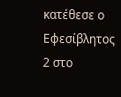κατέθεσε ο Εφεσίβλητος 2 στο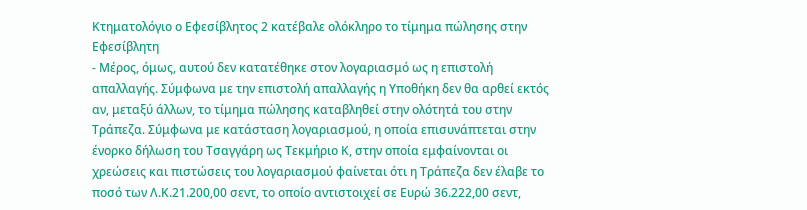Κτηματολόγιο ο Εφεσίβλητος 2 κατέβαλε ολόκληρο το τίμημα πώλησης στην Εφεσίβλητη
- Μέρος, όμως, αυτού δεν κατατέθηκε στον λογαριασμό ως η επιστολή απαλλαγής. Σύμφωνα με την επιστολή απαλλαγής η Υποθήκη δεν θα αρθεί εκτός αν, μεταξύ άλλων, το τίμημα πώλησης καταβληθεί στην ολότητά του στην Τράπεζα. Σύμφωνα με κατάσταση λογαριασμού, η οποία επισυνάπτεται στην ένορκο δήλωση του Τσαγγάρη ως Τεκμήριο Κ, στην οποία εμφαίνονται οι χρεώσεις και πιστώσεις του λογαριασμού φαίνεται ότι η Τράπεζα δεν έλαβε το ποσό των Λ.Κ.21.200,00 σεντ, το οποίο αντιστοιχεί σε Ευρώ 36.222,00 σεντ,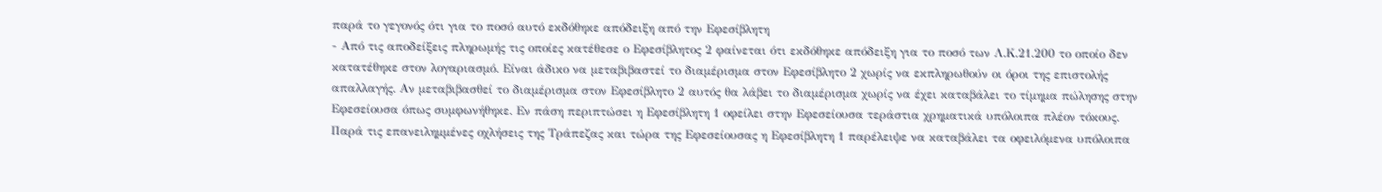παρά το γεγονός ότι για το ποσό αυτό εκδόθηκε απόδειξη από την Εφεσίβλητη
- Από τις αποδείξεις πληρωμής τις οποίες κατέθεσε ο Εφεσίβλητος 2 φαίνεται ότι εκδόθηκε απόδειξη για το ποσό των Λ.Κ.21.200 το οποίο δεν κατατέθηκε στον λογαριασμό. Είναι άδικο να μεταβιβαστεί το διαμέρισμα στον Εφεσίβλητο 2 χωρίς να εκπληρωθούν οι όροι της επιστολής απαλλαγής. Αν μεταβιβασθεί το διαμέρισμα στον Εφεσίβλητο 2 αυτός θα λάβει το διαμέρισμα χωρίς να έχει καταβάλει το τίμημα πώλησης στην Εφεσείουσα όπως συμφωνήθηκε. Εν πάση περιπτώσει η Εφεσίβλητη 1 οφείλει στην Εφεσείουσα τεράστια χρηματικά υπόλοιπα πλέον τόκους. Παρά τις επανειλημμένες οχλήσεις της Τράπεζας και τώρα της Εφεσείουσας η Εφεσίβλητη 1 παρέλειψε να καταβάλει τα οφειλόμενα υπόλοιπα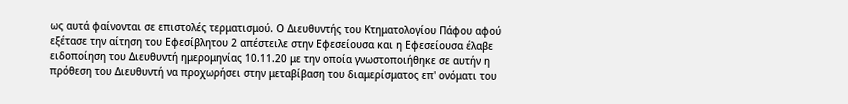ως αυτά φαίνονται σε επιστολές τερματισμού. Ο Διευθυντής του Κτηματολογίου Πάφου αφού εξέτασε την αίτηση του Εφεσίβλητου 2 απέστειλε στην Εφεσείουσα και η Εφεσείουσα έλαβε ειδοποίηση του Διευθυντή ημερομηνίας 10.11.20 με την οποία γνωστοποιήθηκε σε αυτήν η πρόθεση του Διευθυντή να προχωρήσει στην μεταβίβαση του διαμερίσματος επ' ονόματι του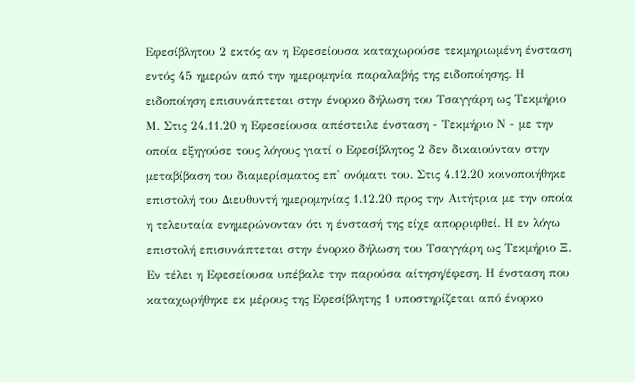Εφεσίβλητου 2 εκτός αν η Εφεσείουσα καταχωρούσε τεκμηριωμένη ένσταση εντός 45 ημερών από την ημερομηνία παραλαβής της ειδοποίησης. Η ειδοποίηση επισυνάπτεται στην ένορκο δήλωση του Τσαγγάρη ως Τεκμήριο Μ. Στις 24.11.20 η Εφεσείουσα απέστειλε ένσταση - Τεκμήριο Ν - με την οποία εξηγούσε τους λόγους γιατί ο Εφεσίβλητος 2 δεν δικαιούνταν στην μεταβίβαση του διαμερίσματος επ' ονόματι του. Στις 4.12.20 κοινοποιήθηκε επιστολή του Διευθυντή ημερομηνίας 1.12.20 προς την Αιτήτρια με την οποία η τελευταία ενημερώνονταν ότι η ένστασή της είχε απορριφθεί. Η εν λόγω επιστολή επισυνάπτεται στην ένορκο δήλωση του Τσαγγάρη ως Τεκμήριο Ξ. Εν τέλει η Εφεσείουσα υπέβαλε την παρούσα αίτηση/έφεση. Η ένσταση που καταχωρήθηκε εκ μέρους της Εφεσίβλητης 1 υποστηρίζεται από ένορκο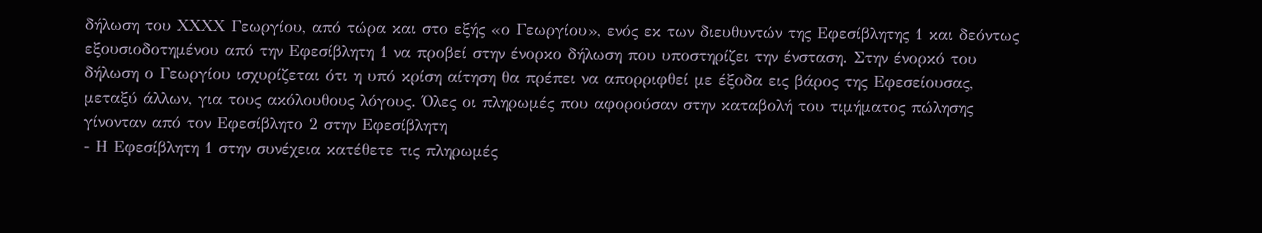δήλωση του ΧΧΧΧ Γεωργίου, από τώρα και στο εξής «ο Γεωργίου», ενός εκ των διευθυντών της Εφεσίβλητης 1 και δεόντως εξουσιοδοτημένου από την Εφεσίβλητη 1 να προβεί στην ένορκο δήλωση που υποστηρίζει την ένσταση. Στην ένορκό του δήλωση ο Γεωργίου ισχυρίζεται ότι η υπό κρίση αίτηση θα πρέπει να απορριφθεί με έξοδα εις βάρος της Εφεσείουσας, μεταξύ άλλων, για τους ακόλουθους λόγους. Όλες οι πληρωμές που αφορούσαν στην καταβολή του τιμήματος πώλησης γίνονταν από τον Εφεσίβλητο 2 στην Εφεσίβλητη
- Η Εφεσίβλητη 1 στην συνέχεια κατέθετε τις πληρωμές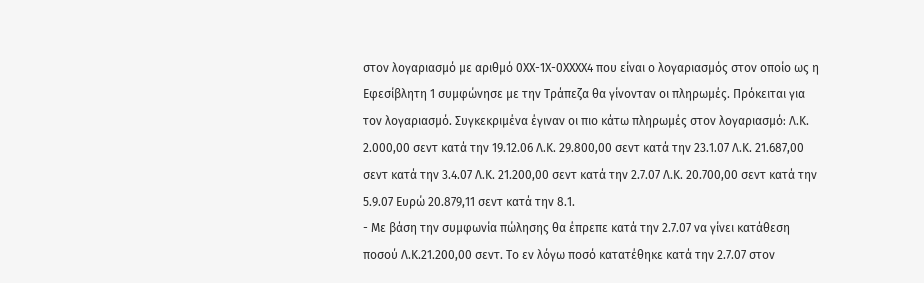στον λογαριασμό με αριθμό 0ΧΧ-1Χ-0ΧΧΧΧ4 που είναι ο λογαριασμός στον οποίο ως η Εφεσίβλητη 1 συμφώνησε με την Τράπεζα θα γίνονταν οι πληρωμές. Πρόκειται για τον λογαριασμό. Συγκεκριμένα έγιναν οι πιο κάτω πληρωμές στον λογαριασμό꞉ Λ.Κ. 2.000,00 σεντ κατά την 19.12.06 Λ.Κ. 29.800,00 σεντ κατά την 23.1.07 Λ.Κ. 21.687,00 σεντ κατά την 3.4.07 Λ.Κ. 21.200,00 σεντ κατά την 2.7.07 Λ.Κ. 20.700,00 σεντ κατά την 5.9.07 Ευρώ 20.879,11 σεντ κατά την 8.1.
- Με βάση την συμφωνία πώλησης θα έπρεπε κατά την 2.7.07 να γίνει κατάθεση ποσού Λ.Κ.21.200,00 σεντ. Το εν λόγω ποσό κατατέθηκε κατά την 2.7.07 στον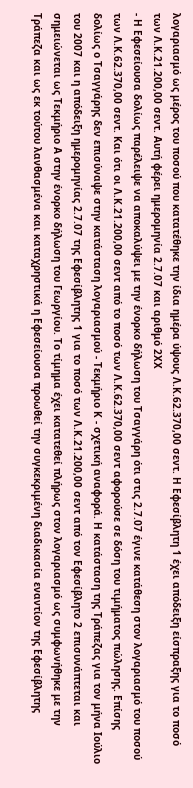λογαριασμό ως μέρος του ποσού που κατατέθηκε την ίδια ημέρα ύψους Λ.Κ.62.370,00 σεντ. Η Εφεσίβλητη 1 έχει απόδειξη είσπραξης για το ποσό των Λ.Κ.21.200,00 σεντ. Αυτή φέρει ημερομηνία 2.7.07 και αριθμό 2ΧΧ
- Η Εφεσείουσα δολίως παρέλειψε να αποκαλύψει με την ένορκο δήλωση του Τσαγγάρη ότι στις 2.7.07 έγινε κατάθεση στον λογαριασμό του ποσού των Λ.Κ.62.370,00 σεντ. Και ότι οι Λ.Κ.21.200,00 σεντ από το ποσό των Λ.Κ.62.370,00 σεντ αφορούσε σε δόση του τιμήματος πώλησης. Επίσης δολίως ο Τσαγγάρης δεν επισύναψε στην κατάσταση λογαριασμού - Τεκμήριο Κ - σχετική αναφορά. Η κατάσταση της Τράπεζας για τον μήνα Ιούλιο του 2007 και η απόδειξη ημερομηνίας 2.7.07 της Εφεσίβλητης 1 για το ποσό των Λ.Κ.21.200,00 σεντ από τον Εφεσίβλητο 2 επισυνάπτεται και σημειώνεται ως Τεκμήριο Α στην ένορκο δήλωση του Γεωργίου. Το τίμημα έχει κατατεθεί πλήρως στον λογαριασμό ως συμφωνήθηκε με την Τράπεζα και ως εκ τούτου λανθασμένα και καταχρηστικά η Εφεσείουσα προωθεί την συγκεκριμένη διαδικασία εναντίον της Εφεσίβλητης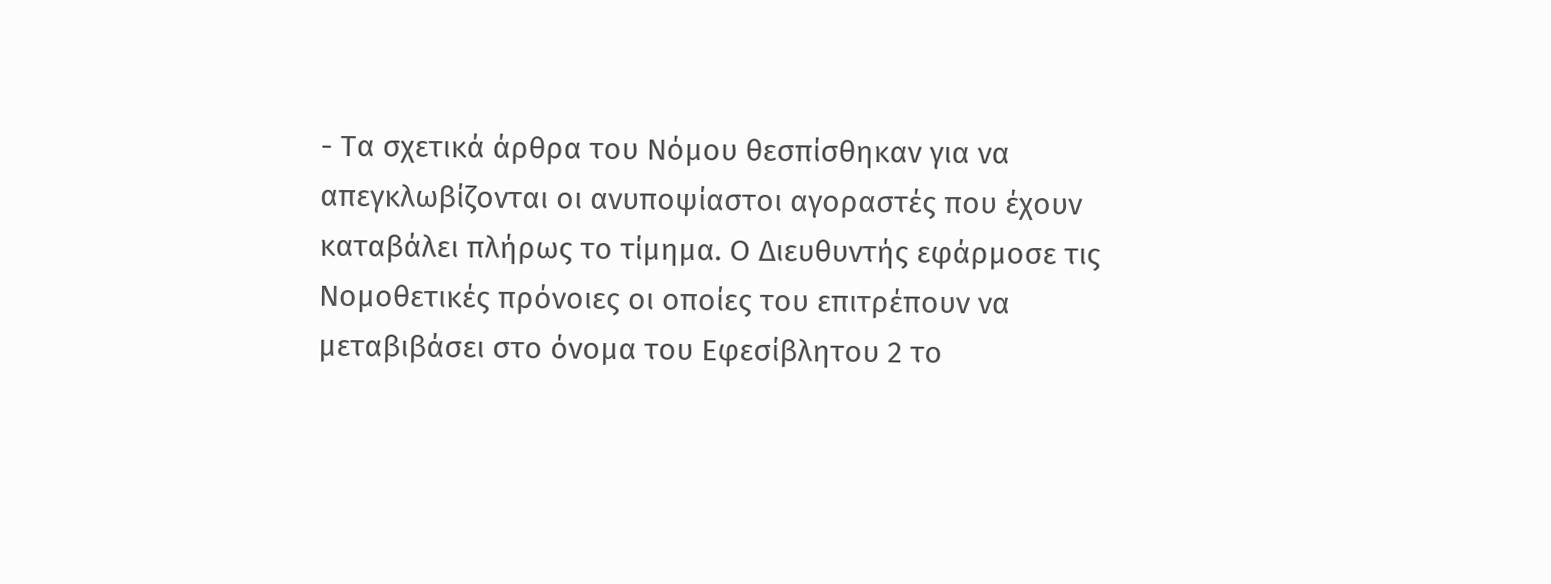- Τα σχετικά άρθρα του Νόμου θεσπίσθηκαν για να απεγκλωβίζονται οι ανυποψίαστοι αγοραστές που έχουν καταβάλει πλήρως το τίμημα. Ο Διευθυντής εφάρμοσε τις Νομοθετικές πρόνοιες οι οποίες του επιτρέπουν να μεταβιβάσει στο όνομα του Εφεσίβλητου 2 το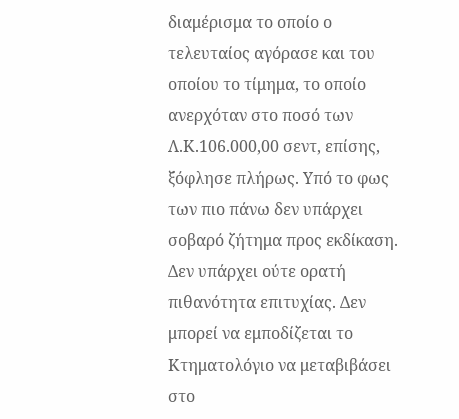διαμέρισμα το οποίο ο τελευταίος αγόρασε και του οποίου το τίμημα, το οποίο ανερχόταν στο ποσό των Λ.Κ.106.000,00 σεντ, επίσης, ξόφλησε πλήρως. Υπό το φως των πιο πάνω δεν υπάρχει σοβαρό ζήτημα προς εκδίκαση. Δεν υπάρχει ούτε ορατή πιθανότητα επιτυχίας. Δεν μπορεί να εμποδίζεται το Κτηματολόγιο να μεταβιβάσει στο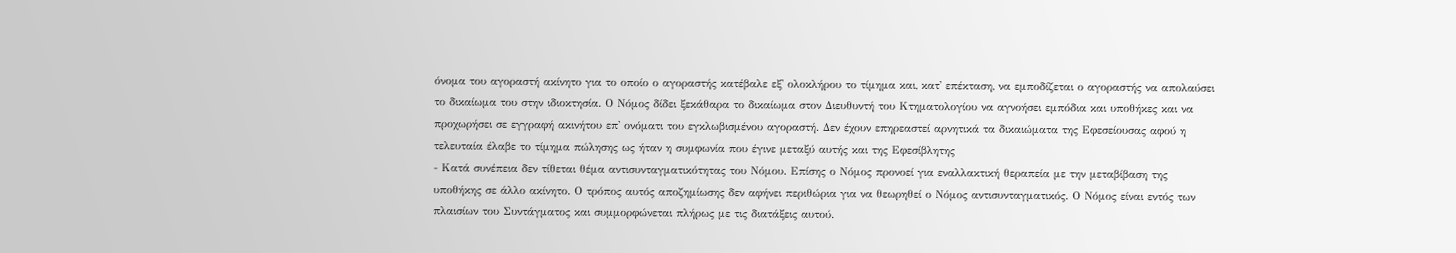όνομα του αγοραστή ακίνητο για το οποίο ο αγοραστής κατέβαλε εξ' ολοκλήρου το τίμημα και, κατ' επέκταση, να εμποδίζεται ο αγοραστής να απολαύσει το δικαίωμα του στην ιδιοκτησία. Ο Νόμος δίδει ξεκάθαρα το δικαίωμα στον Διευθυντή του Κτηματολογίου να αγνοήσει εμπόδια και υποθήκες και να προχωρήσει σε εγγραφή ακινήτου επ' ονόματι του εγκλωβισμένου αγοραστή. Δεν έχουν επηρεαστεί αρνητικά τα δικαιώματα της Εφεσείουσας αφού η τελευταία έλαβε το τίμημα πώλησης ως ήταν η συμφωνία που έγινε μεταξύ αυτής και της Εφεσίβλητης
- Κατά συνέπεια δεν τίθεται θέμα αντισυνταγματικότητας του Νόμου. Επίσης ο Νόμος προνοεί για εναλλακτική θεραπεία με την μεταβίβαση της υποθήκης σε άλλο ακίνητο. Ο τρόπος αυτός αποζημίωσης δεν αφήνει περιθώρια για να θεωρηθεί ο Νόμος αντισυνταγματικός. Ο Νόμος είναι εντός των πλαισίων του Συντάγματος και συμμορφώνεται πλήρως με τις διατάξεις αυτού.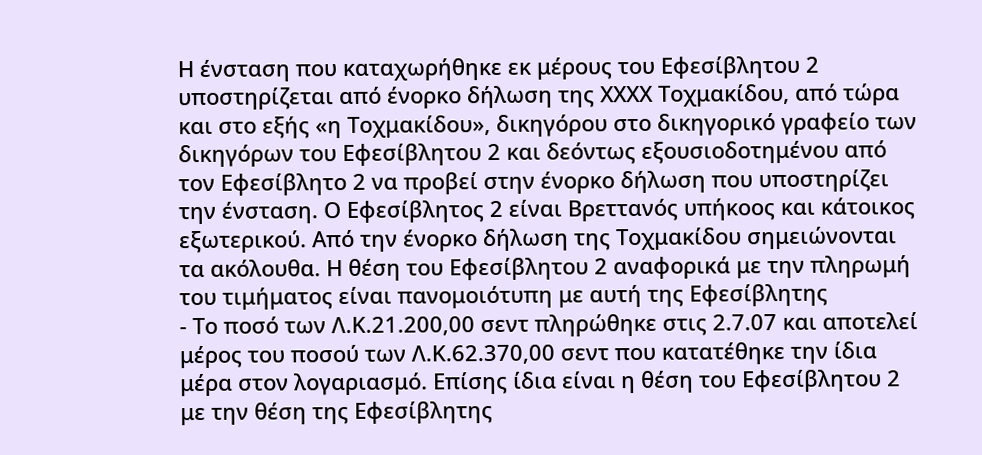Η ένσταση που καταχωρήθηκε εκ μέρους του Εφεσίβλητου 2 υποστηρίζεται από ένορκο δήλωση της ΧΧΧΧ Τοχμακίδου, από τώρα και στο εξής «η Τοχμακίδου», δικηγόρου στο δικηγορικό γραφείο των δικηγόρων του Εφεσίβλητου 2 και δεόντως εξουσιοδοτημένου από τον Εφεσίβλητο 2 να προβεί στην ένορκο δήλωση που υποστηρίζει την ένσταση. Ο Εφεσίβλητος 2 είναι Βρεττανός υπήκοος και κάτοικος εξωτερικού. Από την ένορκο δήλωση της Τοχμακίδου σημειώνονται τα ακόλουθα. Η θέση του Εφεσίβλητου 2 αναφορικά με την πληρωμή του τιμήματος είναι πανομοιότυπη με αυτή της Εφεσίβλητης
- Το ποσό των Λ.Κ.21.200,00 σεντ πληρώθηκε στις 2.7.07 και αποτελεί μέρος του ποσού των Λ.Κ.62.370,00 σεντ που κατατέθηκε την ίδια μέρα στον λογαριασμό. Επίσης ίδια είναι η θέση του Εφεσίβλητου 2 με την θέση της Εφεσίβλητης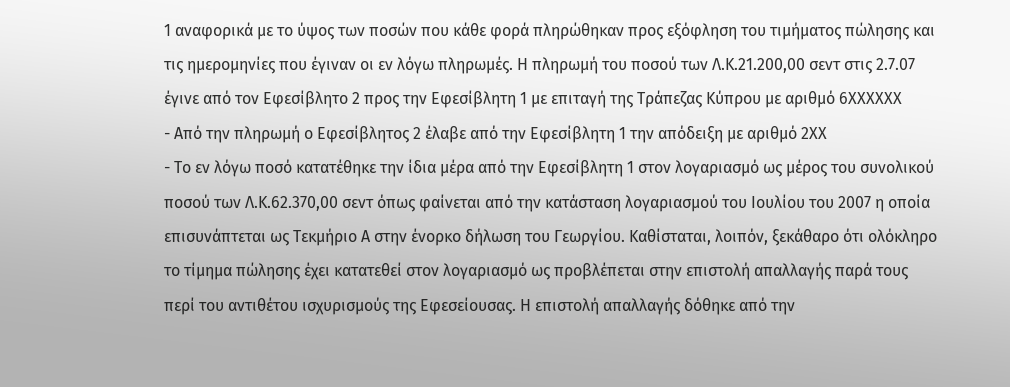1 αναφορικά με το ύψος των ποσών που κάθε φορά πληρώθηκαν προς εξόφληση του τιμήματος πώλησης και τις ημερομηνίες που έγιναν οι εν λόγω πληρωμές. Η πληρωμή του ποσού των Λ.Κ.21.200,00 σεντ στις 2.7.07 έγινε από τον Εφεσίβλητο 2 προς την Εφεσίβλητη 1 με επιταγή της Τράπεζας Κύπρου με αριθμό 6ΧΧΧΧΧΧ
- Από την πληρωμή ο Εφεσίβλητος 2 έλαβε από την Εφεσίβλητη 1 την απόδειξη με αριθμό 2ΧΧ
- Το εν λόγω ποσό κατατέθηκε την ίδια μέρα από την Εφεσίβλητη 1 στον λογαριασμό ως μέρος του συνολικού ποσού των Λ.Κ.62.370,00 σεντ όπως φαίνεται από την κατάσταση λογαριασμού του Ιουλίου του 2007 η οποία επισυνάπτεται ως Τεκμήριο Α στην ένορκο δήλωση του Γεωργίου. Καθίσταται, λοιπόν, ξεκάθαρο ότι ολόκληρο το τίμημα πώλησης έχει κατατεθεί στον λογαριασμό ως προβλέπεται στην επιστολή απαλλαγής παρά τους περί του αντιθέτου ισχυρισμούς της Εφεσείουσας. Η επιστολή απαλλαγής δόθηκε από την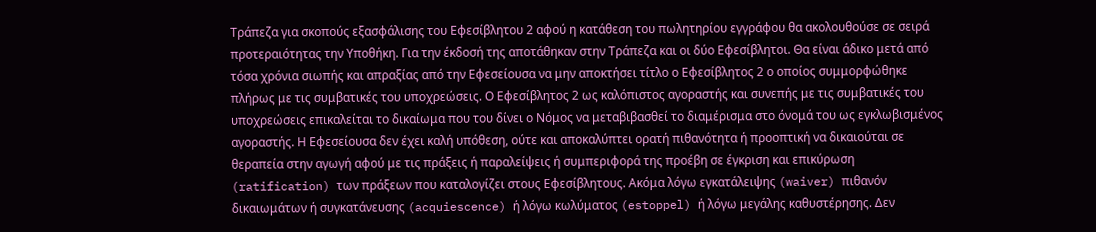Τράπεζα για σκοπούς εξασφάλισης του Εφεσίβλητου 2 αφού η κατάθεση του πωλητηρίου εγγράφου θα ακολουθούσε σε σειρά προτεραιότητας την Υποθήκη. Για την έκδοσή της αποτάθηκαν στην Τράπεζα και οι δύο Εφεσίβλητοι. Θα είναι άδικο μετά από τόσα χρόνια σιωπής και απραξίας από την Εφεσείουσα να μην αποκτήσει τίτλο ο Εφεσίβλητος 2 ο οποίος συμμορφώθηκε πλήρως με τις συμβατικές του υποχρεώσεις. Ο Εφεσίβλητος 2 ως καλόπιστος αγοραστής και συνεπής με τις συμβατικές του υποχρεώσεις επικαλείται το δικαίωμα που του δίνει ο Νόμος να μεταβιβασθεί το διαμέρισμα στο όνομά του ως εγκλωβισμένος αγοραστής. Η Εφεσείουσα δεν έχει καλή υπόθεση, ούτε και αποκαλύπτει ορατή πιθανότητα ή προοπτική να δικαιούται σε θεραπεία στην αγωγή αφού με τις πράξεις ή παραλείψεις ή συμπεριφορά της προέβη σε έγκριση και επικύρωση (ratification) των πράξεων που καταλογίζει στους Εφεσίβλητους. Ακόμα λόγω εγκατάλειψης (waiver) πιθανόν δικαιωμάτων ή συγκατάνευσης (acquiescence) ή λόγω κωλύματος (estoppel) ή λόγω μεγάλης καθυστέρησης. Δεν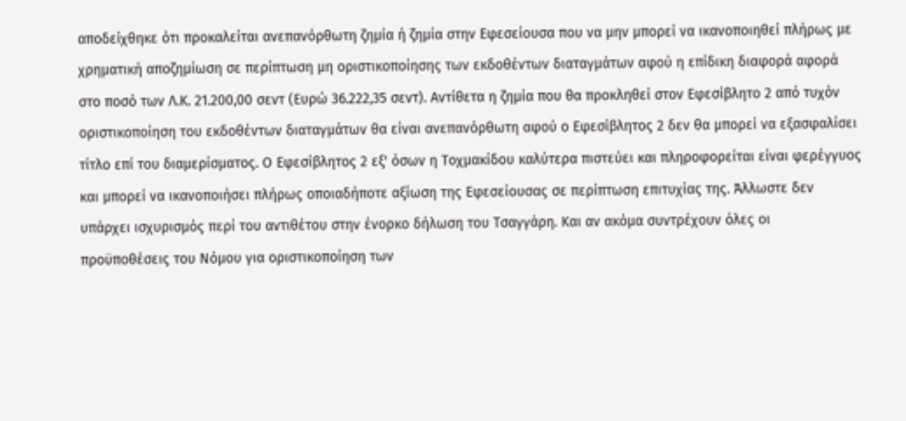αποδείχθηκε ότι προκαλείται ανεπανόρθωτη ζημία ή ζημία στην Εφεσείουσα που να μην μπορεί να ικανοποιηθεί πλήρως με χρηματική αποζημίωση σε περίπτωση μη οριστικοποίησης των εκδοθέντων διαταγμάτων αφού η επίδικη διαφορά αφορά στο ποσό των Λ.Κ. 21.200,00 σεντ (Ευρώ 36.222,35 σεντ). Αντίθετα η ζημία που θα προκληθεί στον Εφεσίβλητο 2 από τυχόν οριστικοποίηση του εκδοθέντων διαταγμάτων θα είναι ανεπανόρθωτη αφού ο Εφεσίβλητος 2 δεν θα μπορεί να εξασφαλίσει τίτλο επί του διαμερίσματος. Ο Εφεσίβλητος 2 εξ' όσων η Τοχμακίδου καλύτερα πιστεύει και πληροφορείται είναι φερέγγυος και μπορεί να ικανοποιήσει πλήρως οποιαδήποτε αξίωση της Εφεσείουσας σε περίπτωση επιτυχίας της. Άλλωστε δεν υπάρχει ισχυρισμός περί του αντιθέτου στην ένορκο δήλωση του Τσαγγάρη. Και αν ακόμα συντρέχουν όλες οι προϋποθέσεις του Νόμου για οριστικοποίηση των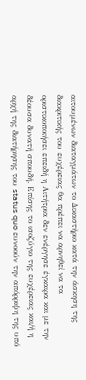αιτουμένων διαταγμάτων το Δικαστήριο κατά την άσκηση της διακριτικής του ευχέρειας θα πρέπει να αρνηθεί να τα οριστικοποιήσει επειδή η Αιτήτρια δεν ενέργησε έγκαιρα και με την δέουσα δυνατή σπουδή. Επίσης το ισοζύγιο της ευχέρειας και/ή η αρχή της διατήρησης του status quo ευνοούν την απόρριψη της υπό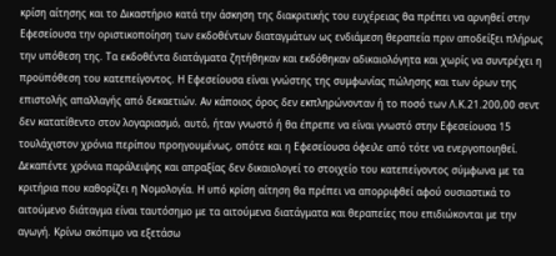κρίση αίτησης και το Δικαστήριο κατά την άσκηση της διακριτικής του ευχέρειας θα πρέπει να αρνηθεί στην Εφεσείουσα την οριστικοποίηση των εκδοθέντων διαταγμάτων ως ενδιάμεση θεραπεία πριν αποδείξει πλήρως την υπόθεση της. Τα εκδοθέντα διατάγματα ζητήθηκαν και εκδόθηκαν αδικαιολόγητα και χωρίς να συντρέχει η προϋπόθεση του κατεπείγοντος. Η Εφεσείουσα είναι γνώστης της συμφωνίας πώλησης και των όρων της επιστολής απαλλαγής από δεκαετιών. Αν κάποιος όρος δεν εκπληρώνονταν ή το ποσό των Λ.Κ.21.200,00 σεντ δεν κατατίθεντο στον λογαριασμό, αυτό, ήταν γνωστό ή θα έπρεπε να είναι γνωστό στην Εφεσείουσα 15 τουλάχιστον χρόνια περίπου προηγουμένως, οπότε και η Εφεσείουσα όφειλε από τότε να ενεργοποιηθεί. Δεκαπέντε χρόνια παράλειψης και απραξίας δεν δικαιολογεί το στοιχείο του κατεπείγοντος σύμφωνα με τα κριτήρια που καθορίζει η Νομολογία. Η υπό κρίση αίτηση θα πρέπει να απορριφθεί αφού ουσιαστικά το αιτούμενο διάταγμα είναι ταυτόσημο με τα αιτούμενα διατάγματα και θεραπείες που επιδιώκονται με την αγωγή. Κρίνω σκόπιμο να εξετάσω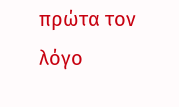πρώτα τον λόγο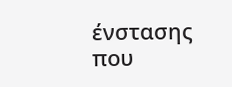ένστασης που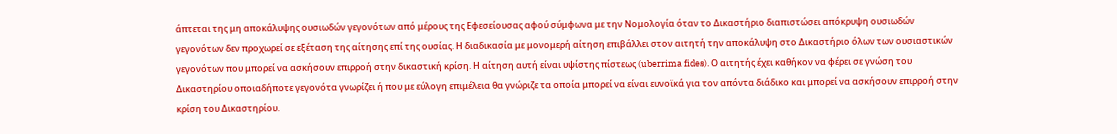άπτεται της μη αποκάλυψης ουσιωδών γεγονότων από μέρους της Εφεσείουσας αφού σύμφωνα με την Νομολογία όταν το Δικαστήριο διαπιστώσει απόκρυψη ουσιωδών γεγονότων δεν προχωρεί σε εξέταση της αίτησης επί της ουσίας. Η διαδικασία με μονομερή αίτηση επιβάλλει στον αιτητή την αποκάλυψη στο Δικαστήριο όλων των ουσιαστικών γεγονότων που μπορεί να ασκήσουν επιρροή στην δικαστική κρίση. Η αίτηση αυτή είναι υψίστης πίστεως (uberrima fides). Ο αιτητής έχει καθήκον να φέρει σε γνώση του Δικαστηρίου οποιαδήποτε γεγονότα γνωρίζει ή που με εύλογη επιμέλεια θα γνώριζε τα οποία μπορεί να είναι ευνοϊκά για τον απόντα διάδικο και μπορεί να ασκήσουν επιρροή στην κρίση του Δικαστηρίου.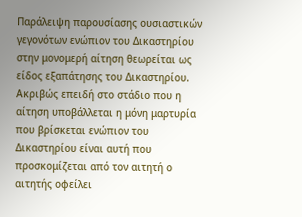Παράλειψη παρουσίασης ουσιαστικών γεγονότων ενώπιον του Δικαστηρίου στην μονομερή αίτηση θεωρείται ως είδος εξαπάτησης του Δικαστηρίου. Ακριβώς επειδή στο στάδιο που η αίτηση υποβάλλεται η μόνη μαρτυρία που βρίσκεται ενώπιον του Δικαστηρίου είναι αυτή που προσκομίζεται από τον αιτητή ο αιτητής οφείλει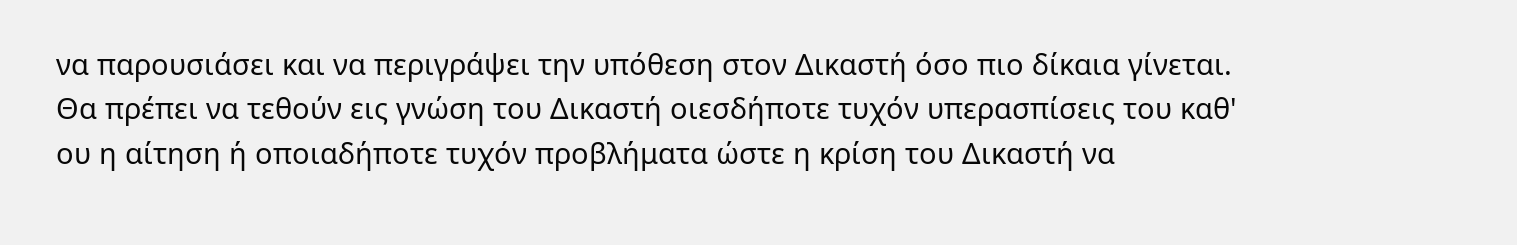να παρουσιάσει και να περιγράψει την υπόθεση στον Δικαστή όσο πιο δίκαια γίνεται. Θα πρέπει να τεθούν εις γνώση του Δικαστή οιεσδήποτε τυχόν υπερασπίσεις του καθ' ου η αίτηση ή οποιαδήποτε τυχόν προβλήματα ώστε η κρίση του Δικαστή να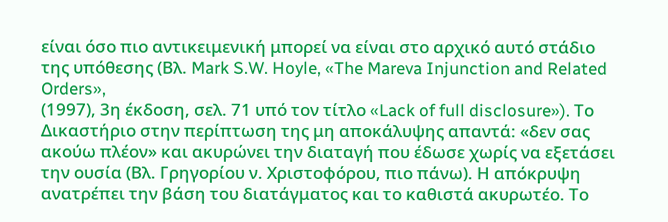είναι όσο πιο αντικειμενική μπορεί να είναι στο αρχικό αυτό στάδιο της υπόθεσης (Βλ. Mark S.W. Hoyle, «The Mareva Injunction and Related Orders»,
(1997), 3η έκδοση, σελ. 71 υπό τον τίτλο «Lack of full disclosure»). Το Δικαστήριο στην περίπτωση της μη αποκάλυψης απαντά: «δεν σας ακούω πλέον» και ακυρώνει την διαταγή που έδωσε χωρίς να εξετάσει την ουσία (Βλ. Γρηγορίου ν. Χριστοφόρου, πιο πάνω). Η απόκρυψη ανατρέπει την βάση του διατάγματος και το καθιστά ακυρωτέο. Το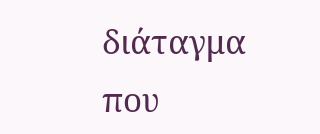διάταγμα που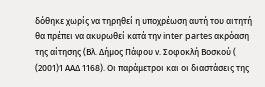δόθηκε χωρίς να τηρηθεί η υποχρέωση αυτή του αιτητή θα πρέπει να ακυρωθεί κατά την inter partes ακρόαση της αίτησης (Βλ. Δήμος Πάφου ν. Σοφοκλή Βοσκού (
(2001)1 ΑΑΔ 1168). Οι παράμετροι και οι διαστάσεις της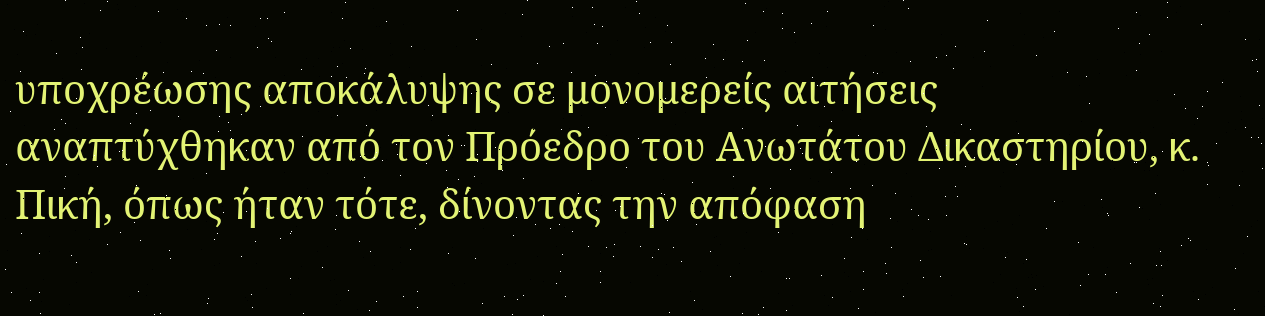υποχρέωσης αποκάλυψης σε μονομερείς αιτήσεις αναπτύχθηκαν από τον Πρόεδρο του Ανωτάτου Δικαστηρίου, κ. Πική, όπως ήταν τότε, δίνοντας την απόφαση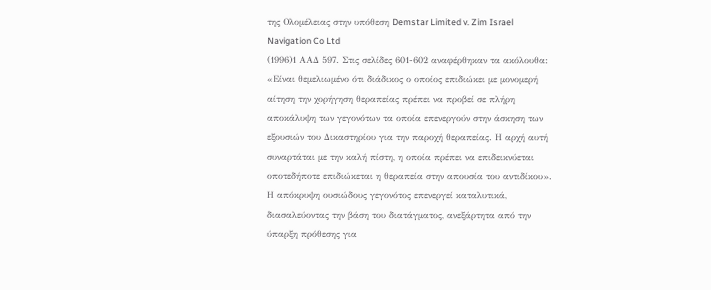της Ολομέλειας στην υπόθεση Demstar Limited v. Zim Israel Navigation Co Ltd
(1996)1 ΑΑΔ 597. Στις σελίδες 601-602 αναφέρθηκαν τα ακόλουθα: «Είναι θεμελιωμένο ότι διάδικος ο οποίος επιδιώκει με μονομερή αίτηση την χορήγηση θεραπείας πρέπει να προβεί σε πλήρη αποκάλυψη των γεγονότων τα οποία επενεργούν στην άσκηση των εξουσιών του Δικαστηρίου για την παροχή θεραπείας. Η αρχή αυτή συναρτάται με την καλή πίστη, η οποία πρέπει να επιδεικνύεται οποτεδήποτε επιδιώκεται η θεραπεία στην απουσία του αντιδίκου». Η απόκρυψη ουσιώδους γεγονότος επενεργεί καταλυτικά, διασαλεύοντας την βάση του διατάγματος, ανεξάρτητα από την ύπαρξη πρόθεσης για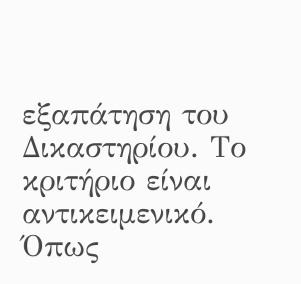εξαπάτηση του Δικαστηρίου. Το κριτήριο είναι αντικειμενικό. Όπως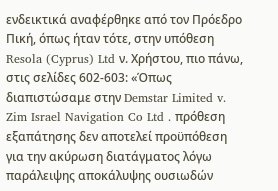ενδεικτικά αναφέρθηκε από τον Πρόεδρο Πική, όπως ήταν τότε, στην υπόθεση Resola (Cyprus) Ltd ν. Χρήστου, πιο πάνω, στις σελίδες 602-603: «Όπως διαπιστώσαμε στην Demstar Limited v. Zim Israel Navigation Co Ltd . πρόθεση εξαπάτησης δεν αποτελεί προϋπόθεση για την ακύρωση διατάγματος λόγω παράλειψης αποκάλυψης ουσιωδών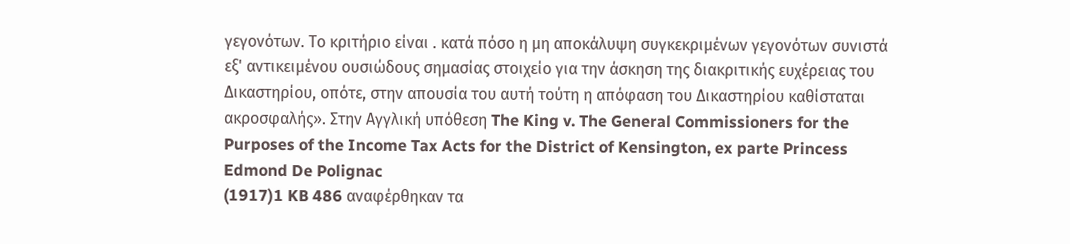γεγονότων. Το κριτήριο είναι . κατά πόσο η μη αποκάλυψη συγκεκριμένων γεγονότων συνιστά εξ' αντικειμένου ουσιώδους σημασίας στοιχείο για την άσκηση της διακριτικής ευχέρειας του Δικαστηρίου, οπότε, στην απουσία του αυτή τούτη η απόφαση του Δικαστηρίου καθίσταται ακροσφαλής». Στην Αγγλική υπόθεση The King v. The General Commissioners for the Purposes of the Income Tax Acts for the District of Kensington, ex parte Princess Edmond De Polignac
(1917)1 KB 486 αναφέρθηκαν τα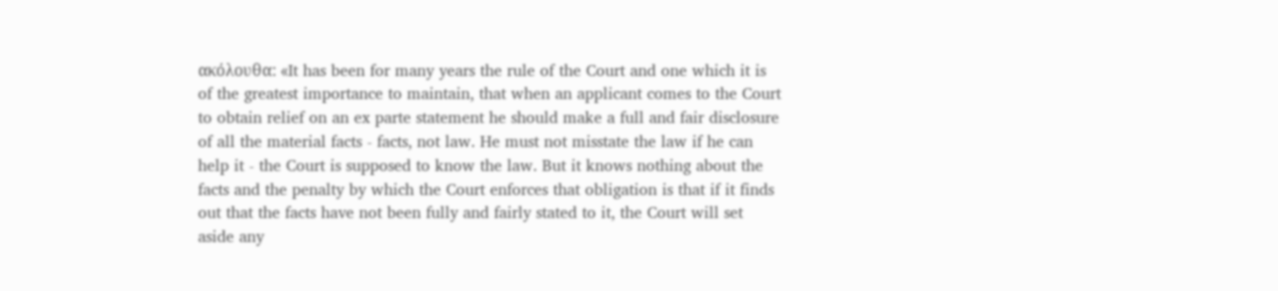ακόλουθα: «It has been for many years the rule of the Court and one which it is of the greatest importance to maintain, that when an applicant comes to the Court to obtain relief on an ex parte statement he should make a full and fair disclosure of all the material facts - facts, not law. He must not misstate the law if he can help it - the Court is supposed to know the law. But it knows nothing about the facts and the penalty by which the Court enforces that obligation is that if it finds out that the facts have not been fully and fairly stated to it, the Court will set aside any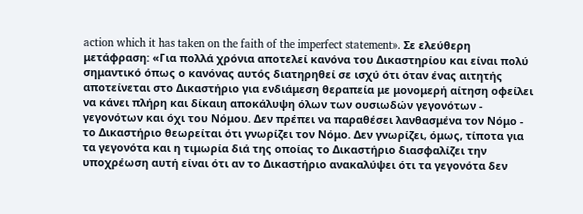action which it has taken on the faith of the imperfect statement». Σε ελεύθερη μετάφραση: «Για πολλά χρόνια αποτελεί κανόνα του Δικαστηρίου και είναι πολύ σημαντικό όπως ο κανόνας αυτός διατηρηθεί σε ισχύ ότι όταν ένας αιτητής αποτείνεται στο Δικαστήριο για ενδιάμεση θεραπεία με μονομερή αίτηση οφείλει να κάνει πλήρη και δίκαιη αποκάλυψη όλων των ουσιωδών γεγονότων - γεγονότων και όχι του Νόμου. Δεν πρέπει να παραθέσει λανθασμένα τον Νόμο - το Δικαστήριο θεωρείται ότι γνωρίζει τον Νόμο. Δεν γνωρίζει, όμως, τίποτα για τα γεγονότα και η τιμωρία διά της οποίας το Δικαστήριο διασφαλίζει την υποχρέωση αυτή είναι ότι αν το Δικαστήριο ανακαλύψει ότι τα γεγονότα δεν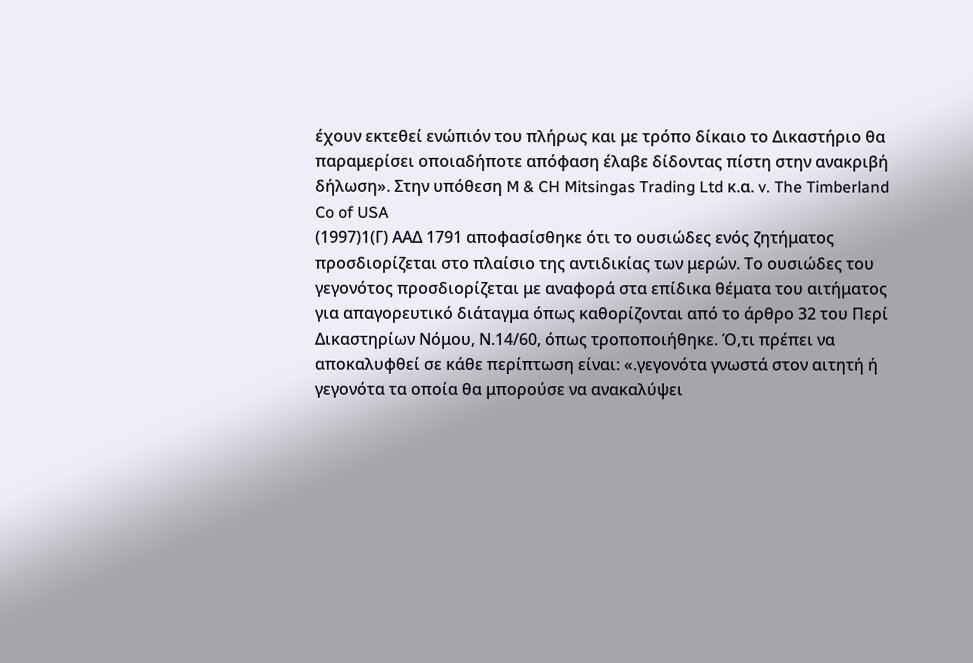έχουν εκτεθεί ενώπιόν του πλήρως και με τρόπο δίκαιο το Δικαστήριο θα παραμερίσει οποιαδήποτε απόφαση έλαβε δίδοντας πίστη στην ανακριβή δήλωση». Στην υπόθεση M & CH Mitsingas Trading Ltd κ.α. v. The Timberland Co of USA
(1997)1(Γ) ΑΑΔ 1791 αποφασίσθηκε ότι το ουσιώδες ενός ζητήματος προσδιορίζεται στο πλαίσιο της αντιδικίας των μερών. Το ουσιώδες του γεγονότος προσδιορίζεται με αναφορά στα επίδικα θέματα του αιτήματος για απαγορευτικό διάταγμα όπως καθορίζονται από το άρθρο 32 του Περί Δικαστηρίων Νόμου, Ν.14/60, όπως τροποποιήθηκε. Ό,τι πρέπει να αποκαλυφθεί σε κάθε περίπτωση είναι: «.γεγονότα γνωστά στον αιτητή ή γεγονότα τα οποία θα μπορούσε να ανακαλύψει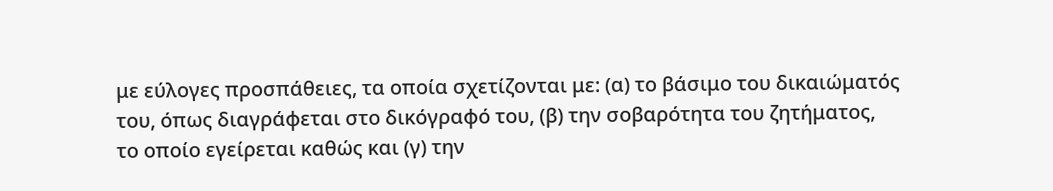με εύλογες προσπάθειες, τα οποία σχετίζονται με: (α) το βάσιμο του δικαιώματός του, όπως διαγράφεται στο δικόγραφό του, (β) την σοβαρότητα του ζητήματος, το οποίο εγείρεται καθώς και (γ) την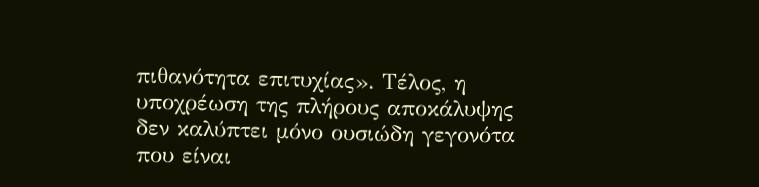πιθανότητα επιτυχίας». Τέλος, η υποχρέωση της πλήρους αποκάλυψης δεν καλύπτει μόνο ουσιώδη γεγονότα που είναι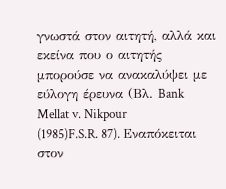γνωστά στον αιτητή, αλλά και εκείνα που ο αιτητής μπορούσε να ανακαλύψει με εύλογη έρευνα (Βλ. Bank Mellat v. Nikpour
(1985)F.S.R. 87). Εναπόκειται στον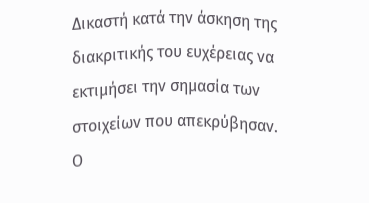Δικαστή κατά την άσκηση της διακριτικής του ευχέρειας να εκτιμήσει την σημασία των στοιχείων που απεκρύβησαν. Ο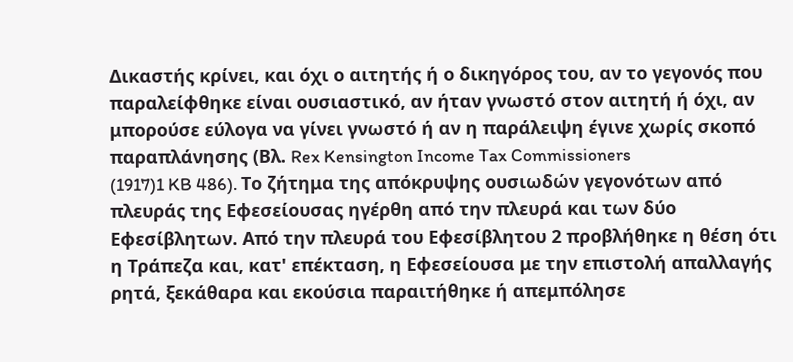Δικαστής κρίνει, και όχι ο αιτητής ή ο δικηγόρος του, αν το γεγονός που παραλείφθηκε είναι ουσιαστικό, αν ήταν γνωστό στον αιτητή ή όχι, αν μπορούσε εύλογα να γίνει γνωστό ή αν η παράλειψη έγινε χωρίς σκοπό παραπλάνησης (Βλ. Rex Kensington Income Tax Commissioners
(1917)1 KB 486). Το ζήτημα της απόκρυψης ουσιωδών γεγονότων από πλευράς της Εφεσείουσας ηγέρθη από την πλευρά και των δύο Εφεσίβλητων. Από την πλευρά του Εφεσίβλητου 2 προβλήθηκε η θέση ότι η Τράπεζα και, κατ' επέκταση, η Εφεσείουσα με την επιστολή απαλλαγής ρητά, ξεκάθαρα και εκούσια παραιτήθηκε ή απεμπόλησε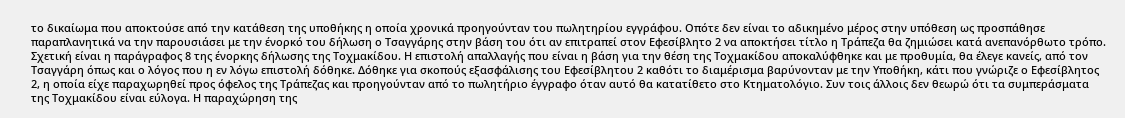το δικαίωμα που αποκτούσε από την κατάθεση της υποθήκης η οποία χρονικά προηγούνταν του πωλητηρίου εγγράφου. Οπότε δεν είναι το αδικημένο μέρος στην υπόθεση ως προσπάθησε παραπλανητικά να την παρουσιάσει με την ένορκό του δήλωση ο Τσαγγάρης στην βάση του ότι αν επιτραπεί στον Εφεσίβλητο 2 να αποκτήσει τίτλο η Τράπεζα θα ζημιώσει κατά ανεπανόρθωτο τρόπο. Σχετική είναι η παράγραφος 8 της ένορκης δήλωσης της Τοχμακίδου. Η επιστολή απαλλαγής που είναι η βάση για την θέση της Τοχμακίδου αποκαλύφθηκε και με προθυμία, θα έλεγε κανείς, από τον Τσαγγάρη όπως και ο λόγος που η εν λόγω επιστολή δόθηκε. Δόθηκε για σκοπούς εξασφάλισης του Εφεσίβλητου 2 καθότι το διαμέρισμα βαρύνονταν με την Υποθήκη, κάτι που γνώριζε ο Εφεσίβλητος 2, η οποία είχε παραχωρηθεί προς όφελος της Τράπεζας και προηγούνταν από το πωλητήριο έγγραφο όταν αυτό θα κατατίθετο στο Κτηματολόγιο. Συν τοις άλλοις δεν θεωρώ ότι τα συμπεράσματα της Τοχμακίδου είναι εύλογα. Η παραχώρηση της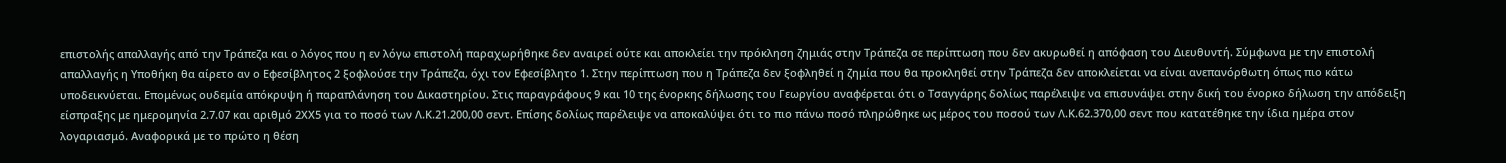επιστολής απαλλαγής από την Τράπεζα και ο λόγος που η εν λόγω επιστολή παραχωρήθηκε δεν αναιρεί ούτε και αποκλείει την πρόκληση ζημιάς στην Τράπεζα σε περίπτωση που δεν ακυρωθεί η απόφαση του Διευθυντή. Σύμφωνα με την επιστολή απαλλαγής η Υποθήκη θα αίρετο αν ο Εφεσίβλητος 2 ξοφλούσε την Τράπεζα, όχι τον Εφεσίβλητο 1. Στην περίπτωση που η Τράπεζα δεν ξοφληθεί η ζημία που θα προκληθεί στην Τράπεζα δεν αποκλείεται να είναι ανεπανόρθωτη όπως πιο κάτω υποδεικνύεται. Επομένως ουδεμία απόκρυψη ή παραπλάνηση του Δικαστηρίου. Στις παραγράφους 9 και 10 της ένορκης δήλωσης του Γεωργίου αναφέρεται ότι ο Τσαγγάρης δολίως παρέλειψε να επισυνάψει στην δική του ένορκο δήλωση την απόδειξη είσπραξης με ημερομηνία 2.7.07 και αριθμό 2ΧΧ5 για το ποσό των Λ.Κ.21.200,00 σεντ. Επίσης δολίως παρέλειψε να αποκαλύψει ότι το πιο πάνω ποσό πληρώθηκε ως μέρος του ποσού των Λ.Κ.62.370,00 σεντ που κατατέθηκε την ίδια ημέρα στον λογαριασμό. Αναφορικά με το πρώτο η θέση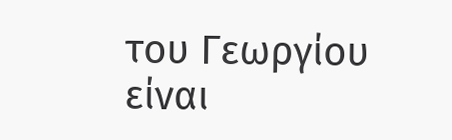του Γεωργίου είναι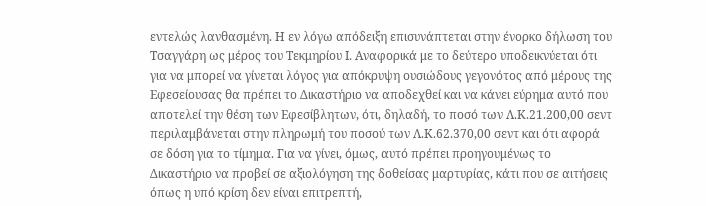εντελώς λανθασμένη. Η εν λόγω απόδειξη επισυνάπτεται στην ένορκο δήλωση του Τσαγγάρη ως μέρος του Τεκμηρίου Ι. Αναφορικά με το δεύτερο υποδεικνύεται ότι για να μπορεί να γίνεται λόγος για απόκρυψη ουσιώδους γεγονότος από μέρους της Εφεσείουσας θα πρέπει το Δικαστήριο να αποδεχθεί και να κάνει εύρημα αυτό που αποτελεί την θέση των Εφεσίβλητων, ότι, δηλαδή, το ποσό των Λ.Κ.21.200,00 σεντ περιλαμβάνεται στην πληρωμή του ποσού των Λ.Κ.62.370,00 σεντ και ότι αφορά σε δόση για το τίμημα. Για να γίνει, όμως, αυτό πρέπει προηγουμένως το Δικαστήριο να προβεί σε αξιολόγηση της δοθείσας μαρτυρίας, κάτι που σε αιτήσεις όπως η υπό κρίση δεν είναι επιτρεπτή,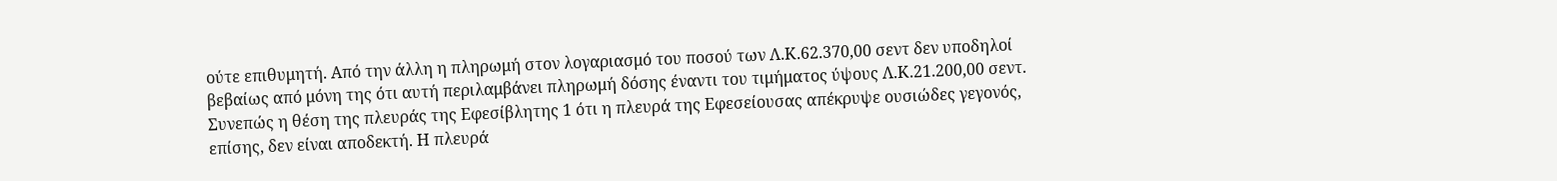ούτε επιθυμητή. Από την άλλη η πληρωμή στον λογαριασμό του ποσού των Λ.Κ.62.370,00 σεντ δεν υποδηλοί βεβαίως από μόνη της ότι αυτή περιλαμβάνει πληρωμή δόσης έναντι του τιμήματος ύψους Λ.Κ.21.200,00 σεντ. Συνεπώς η θέση της πλευράς της Εφεσίβλητης 1 ότι η πλευρά της Εφεσείουσας απέκρυψε ουσιώδες γεγονός, επίσης, δεν είναι αποδεκτή. Η πλευρά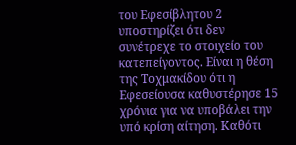του Εφεσίβλητου 2 υποστηρίζει ότι δεν συνέτρεχε το στοιχείο του κατεπείγοντος. Είναι η θέση της Τοχμακίδου ότι η Εφεσείουσα καθυστέρησε 15 χρόνια για να υποβάλει την υπό κρίση αίτηση. Καθότι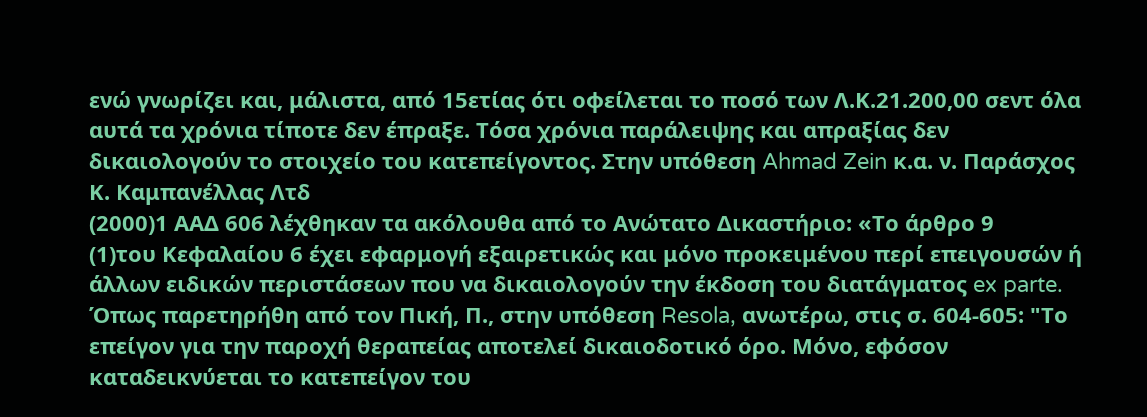ενώ γνωρίζει και, μάλιστα, από 15ετίας ότι οφείλεται το ποσό των Λ.Κ.21.200,00 σεντ όλα αυτά τα χρόνια τίποτε δεν έπραξε. Τόσα χρόνια παράλειψης και απραξίας δεν δικαιολογούν το στοιχείο του κατεπείγοντος. Στην υπόθεση Ahmad Zein κ.α. ν. Παράσχος Κ. Καμπανέλλας Λτδ
(2000)1 ΑΑΔ 606 λέχθηκαν τα ακόλουθα από το Ανώτατο Δικαστήριο: «Το άρθρο 9
(1)του Κεφαλαίου 6 έχει εφαρμογή εξαιρετικώς και μόνο προκειμένου περί επειγουσών ή άλλων ειδικών περιστάσεων που να δικαιολογούν την έκδοση του διατάγματος ex parte. Όπως παρετηρήθη από τον Πική, Π., στην υπόθεση Resola, ανωτέρω, στις σ. 604-605: "Το επείγον για την παροχή θεραπείας αποτελεί δικαιοδοτικό όρο. Μόνο, εφόσον καταδεικνύεται το κατεπείγον του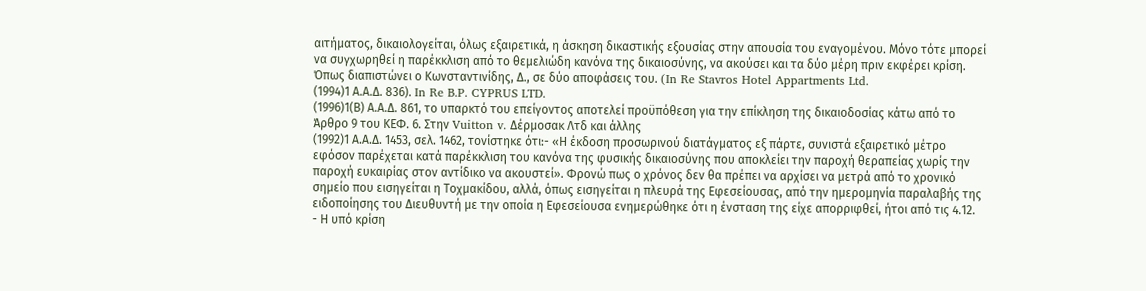αιτήματος, δικαιολογείται, όλως εξαιρετικά, η άσκηση δικαστικής εξουσίας στην απουσία του εναγομένου. Μόνο τότε μπορεί να συγχωρηθεί η παρέκκλιση από το θεμελιώδη κανόνα της δικαιοσύνης, να ακούσει και τα δύο μέρη πριν εκφέρει κρίση. Όπως διαπιστώνει ο Κωνσταντινίδης, Δ., σε δύο αποφάσεις του. (In Re Stavros Hotel Appartments Ltd.
(1994)1 Α.Α.Δ. 836). In Re B.P. CYPRUS LTD.
(1996)1(Β) Α.Α.Δ. 861, το υπαρκτό του επείγοντος αποτελεί προϋπόθεση για την επίκληση της δικαιοδοσίας κάτω από το Άρθρο 9 του ΚΕΦ. 6. Στην Vuitton v. Δέρμοσακ Λτδ και άλλης
(1992)1 Α.Α.Δ. 1453, σελ. 1462, τονίστηκε ότι:- «Η έκδοση προσωρινού διατάγματος εξ πάρτε, συνιστά εξαιρετικό μέτρο εφόσον παρέχεται κατά παρέκκλιση του κανόνα της φυσικής δικαιοσύνης που αποκλείει την παροχή θεραπείας χωρίς την παροχή ευκαιρίας στον αντίδικο να ακουστεί». Φρονώ πως ο χρόνος δεν θα πρέπει να αρχίσει να μετρά από το χρονικό σημείο που εισηγείται η Τοχμακίδου, αλλά, όπως εισηγείται η πλευρά της Εφεσείουσας, από την ημερομηνία παραλαβής της ειδοποίησης του Διευθυντή με την οποία η Εφεσείουσα ενημερώθηκε ότι η ένσταση της είχε απορριφθεί, ήτοι από τις 4.12.
- Η υπό κρίση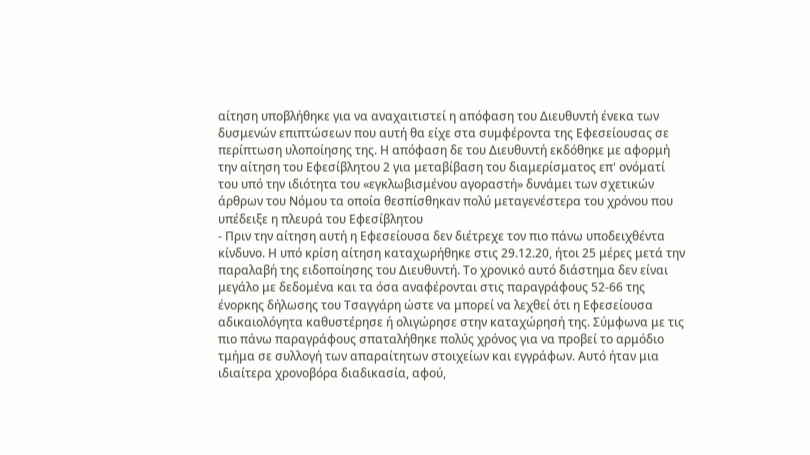αίτηση υποβλήθηκε για να αναχαιτιστεί η απόφαση του Διευθυντή ένεκα των δυσμενών επιπτώσεων που αυτή θα είχε στα συμφέροντα της Εφεσείουσας σε περίπτωση υλοποίησης της. Η απόφαση δε του Διευθυντή εκδόθηκε με αφορμή την αίτηση του Εφεσίβλητου 2 για μεταβίβαση του διαμερίσματος επ' ονόματί του υπό την ιδιότητα του «εγκλωβισμένου αγοραστή» δυνάμει των σχετικών άρθρων του Νόμου τα οποία θεσπίσθηκαν πολύ μεταγενέστερα του χρόνου που υπέδειξε η πλευρά του Εφεσίβλητου
- Πριν την αίτηση αυτή η Εφεσείουσα δεν διέτρεχε τον πιο πάνω υποδειχθέντα κίνδυνο. Η υπό κρίση αίτηση καταχωρήθηκε στις 29.12.20, ήτοι 25 μέρες μετά την παραλαβή της ειδοποίησης του Διευθυντή. Το χρονικό αυτό διάστημα δεν είναι μεγάλο με δεδομένα και τα όσα αναφέρονται στις παραγράφους 52-66 της ένορκης δήλωσης του Τσαγγάρη ώστε να μπορεί να λεχθεί ότι η Εφεσείουσα αδικαιολόγητα καθυστέρησε ή ολιγώρησε στην καταχώρησή της. Σύμφωνα με τις πιο πάνω παραγράφους σπαταλήθηκε πολύς χρόνος για να προβεί το αρμόδιο τμήμα σε συλλογή των απαραίτητων στοιχείων και εγγράφων. Αυτό ήταν μια ιδιαίτερα χρονοβόρα διαδικασία, αφού,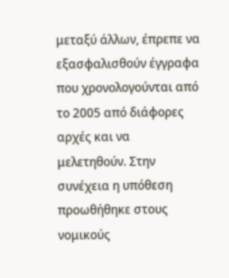μεταξύ άλλων, έπρεπε να εξασφαλισθούν έγγραφα που χρονολογούνται από το 2005 από διάφορες αρχές και να μελετηθούν. Στην συνέχεια η υπόθεση προωθήθηκε στους νομικούς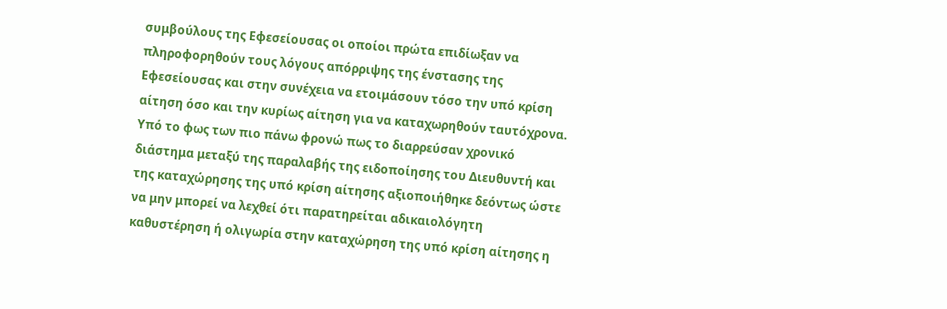συμβούλους της Εφεσείουσας οι οποίοι πρώτα επιδίωξαν να πληροφορηθούν τους λόγους απόρριψης της ένστασης της Εφεσείουσας και στην συνέχεια να ετοιμάσουν τόσο την υπό κρίση αίτηση όσο και την κυρίως αίτηση για να καταχωρηθούν ταυτόχρονα. Υπό το φως των πιο πάνω φρονώ πως το διαρρεύσαν χρονικό διάστημα μεταξύ της παραλαβής της ειδοποίησης του Διευθυντή και της καταχώρησης της υπό κρίση αίτησης αξιοποιήθηκε δεόντως ώστε να μην μπορεί να λεχθεί ότι παρατηρείται αδικαιολόγητη καθυστέρηση ή ολιγωρία στην καταχώρηση της υπό κρίση αίτησης η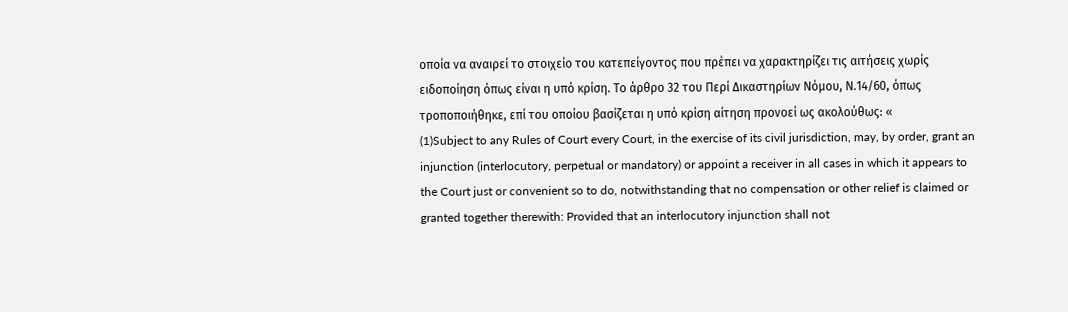οποία να αναιρεί το στοιχείο του κατεπείγοντος που πρέπει να χαρακτηρίζει τις αιτήσεις χωρίς ειδοποίηση όπως είναι η υπό κρίση. Το άρθρο 32 του Περί Δικαστηρίων Νόμου, Ν.14/60, όπως τροποποιήθηκε, επί του οποίου βασίζεται η υπό κρίση αίτηση προνοεί ως ακολούθως: «
(1)Subject to any Rules of Court every Court, in the exercise of its civil jurisdiction, may, by order, grant an injunction (interlocutory, perpetual or mandatory) or appoint a receiver in all cases in which it appears to the Court just or convenient so to do, notwithstanding that no compensation or other relief is claimed or granted together therewith: Provided that an interlocutory injunction shall not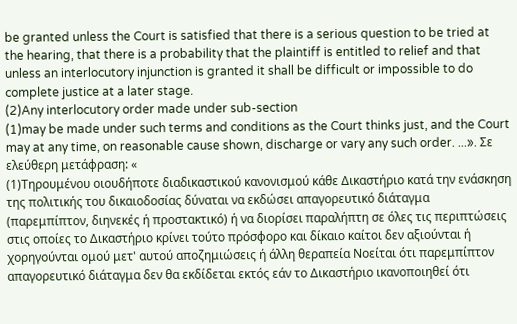be granted unless the Court is satisfied that there is a serious question to be tried at the hearing, that there is a probability that the plaintiff is entitled to relief and that unless an interlocutory injunction is granted it shall be difficult or impossible to do complete justice at a later stage.
(2)Any interlocutory order made under sub-section
(1)may be made under such terms and conditions as the Court thinks just, and the Court may at any time, on reasonable cause shown, discharge or vary any such order. ...». Σε ελεύθερη μετάφραση: «
(1)Τηρουμένου οιουδήποτε διαδικαστικού κανονισμού κάθε Δικαστήριο κατά την ενάσκηση της πολιτικής του δικαιοδοσίας δύναται να εκδώσει απαγορευτικό διάταγμα (παρεμπίπτον, διηνεκές ή προστακτικό) ή να διορίσει παραλήπτη σε όλες τις περιπτώσεις στις οποίες το Δικαστήριο κρίνει τούτο πρόσφορο και δίκαιο καίτοι δεν αξιούνται ή χορηγούνται ομού μετ' αυτού αποζημιώσεις ή άλλη θεραπεία Νοείται ότι παρεμπίπτον απαγορευτικό διάταγμα δεν θα εκδίδεται εκτός εάν το Δικαστήριο ικανοποιηθεί ότι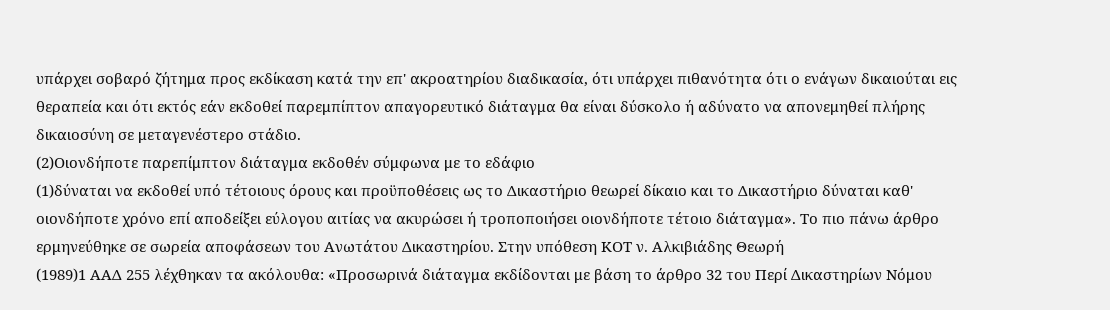υπάρχει σοβαρό ζήτημα προς εκδίκαση κατά την επ' ακροατηρίου διαδικασία, ότι υπάρχει πιθανότητα ότι ο ενάγων δικαιούται εις θεραπεία και ότι εκτός εάν εκδοθεί παρεμπίπτον απαγορευτικό διάταγμα θα είναι δύσκολο ή αδύνατο να απονεμηθεί πλήρης δικαιοσύνη σε μεταγενέστερο στάδιο.
(2)Οιονδήποτε παρεπίμπτον διάταγμα εκδοθέν σύμφωνα με το εδάφιο
(1)δύναται να εκδοθεί υπό τέτοιους όρους και προϋποθέσεις ως το Δικαστήριο θεωρεί δίκαιο και το Δικαστήριο δύναται καθ' οιονδήποτε χρόνο επί αποδείξει εύλογου αιτίας να ακυρώσει ή τροποποιήσει οιονδήποτε τέτοιο διάταγμα». Το πιο πάνω άρθρο ερμηνεύθηκε σε σωρεία αποφάσεων του Ανωτάτου Δικαστηρίου. Στην υπόθεση ΚΟΤ ν. Αλκιβιάδης Θεωρή
(1989)1 ΑΑΔ 255 λέχθηκαν τα ακόλουθα: «Προσωρινά διάταγμα εκδίδονται με βάση το άρθρο 32 του Περί Δικαστηρίων Νόμου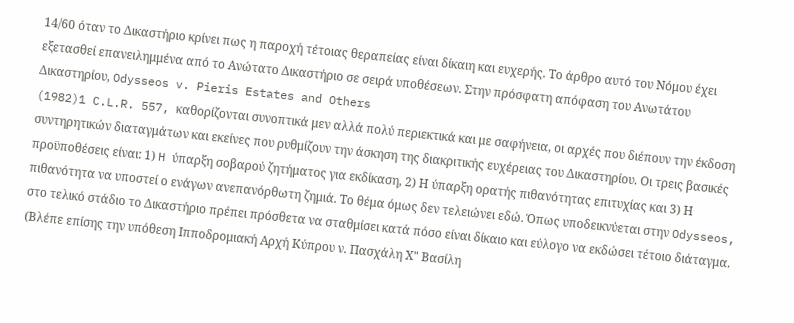14/60 όταν το Δικαστήριο κρίνει πως η παροχή τέτοιας θεραπείας είναι δίκαιη και ευχερής. Το άρθρο αυτό του Νόμου έχει εξετασθεί επανειλημμένα από το Ανώτατο Δικαστήριο σε σειρά υποθέσεων. Στην πρόσφατη απόφαση του Ανωτάτου Δικαστηρίου, Odysseos v. Pieris Estates and Others
(1982)1 C.L.R. 557, καθορίζονται συνοπτικά μεν αλλά πολύ περιεκτικά και με σαφήνεια, οι αρχές που διέπουν την έκδοση συντηρητικών διαταγμάτων και εκείνες που ρυθμίζουν την άσκηση της διακριτικής ευχέρειας του Δικαστηρίου. Οι τρεις βασικές προϋποθέσεις είναι: 1) H ύπαρξη σοβαρού ζητήματος για εκδίκαση, 2) Η ύπαρξη ορατής πιθανότητας επιτυχίας και 3) Η πιθανότητα να υποστεί ο ενάγων ανεπανόρθωτη ζημιά. Το θέμα όμως δεν τελειώνει εδώ. Όπως υποδεικνύεται στην Odysseos, στο τελικό στάδιο το Δικαστήριο πρέπει πρόσθετα να σταθμίσει κατά πόσο είναι δίκαιο και εύλογο να εκδώσει τέτοιο διάταγμα. (Βλέπε επίσης την υπόθεση Ιπποδρομιακή Αρχή Κύπρου ν. Πασχάλη Χ" Βασίλη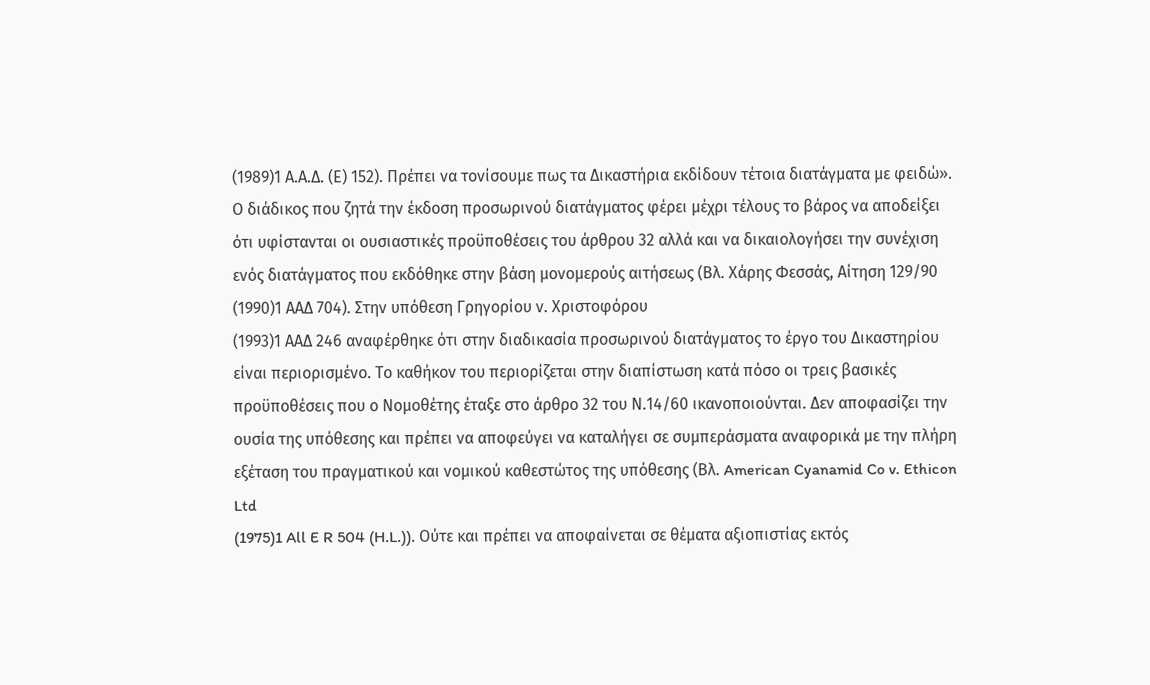(1989)1 Α.Α.Δ. (Ε) 152). Πρέπει να τονίσουμε πως τα Δικαστήρια εκδίδουν τέτοια διατάγματα με φειδώ». Ο διάδικος που ζητά την έκδοση προσωρινού διατάγματος φέρει μέχρι τέλους το βάρος να αποδείξει ότι υφίστανται οι ουσιαστικές προϋποθέσεις του άρθρου 32 αλλά και να δικαιολογήσει την συνέχιση ενός διατάγματος που εκδόθηκε στην βάση μονομερούς αιτήσεως (Βλ. Χάρης Φεσσάς, Αίτηση 129/90
(1990)1 ΑΑΔ 704). Στην υπόθεση Γρηγορίου ν. Χριστοφόρου
(1993)1 ΑΑΔ 246 αναφέρθηκε ότι στην διαδικασία προσωρινού διατάγματος το έργο του Δικαστηρίου είναι περιορισμένο. Το καθήκον του περιορίζεται στην διαπίστωση κατά πόσο οι τρεις βασικές προϋποθέσεις που ο Νομοθέτης έταξε στο άρθρο 32 του Ν.14/60 ικανοποιούνται. Δεν αποφασίζει την ουσία της υπόθεσης και πρέπει να αποφεύγει να καταλήγει σε συμπεράσματα αναφορικά με την πλήρη εξέταση του πραγματικού και νομικού καθεστώτος της υπόθεσης (Βλ. American Cyanamid Co v. Ethicon Ltd
(1975)1 All E R 504 (H.L.)). Ούτε και πρέπει να αποφαίνεται σε θέματα αξιοπιστίας εκτός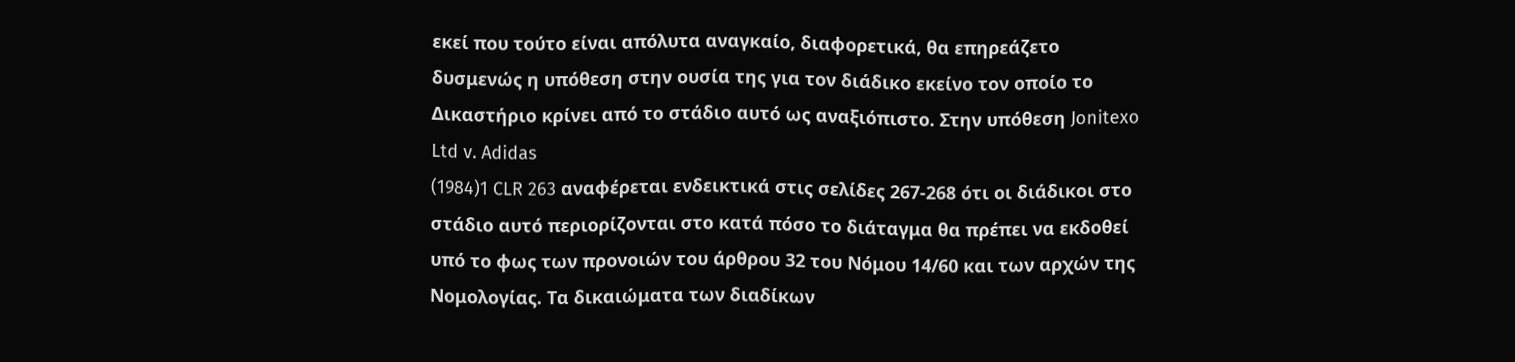εκεί που τούτο είναι απόλυτα αναγκαίο, διαφορετικά, θα επηρεάζετο δυσμενώς η υπόθεση στην ουσία της για τον διάδικο εκείνο τον οποίο το Δικαστήριο κρίνει από το στάδιο αυτό ως αναξιόπιστο. Στην υπόθεση Jonitexo Ltd v. Adidas
(1984)1 CLR 263 αναφέρεται ενδεικτικά στις σελίδες 267-268 ότι οι διάδικοι στο στάδιο αυτό περιορίζονται στο κατά πόσο το διάταγμα θα πρέπει να εκδοθεί υπό το φως των προνοιών του άρθρου 32 του Νόμου 14/60 και των αρχών της Νομολογίας. Τα δικαιώματα των διαδίκων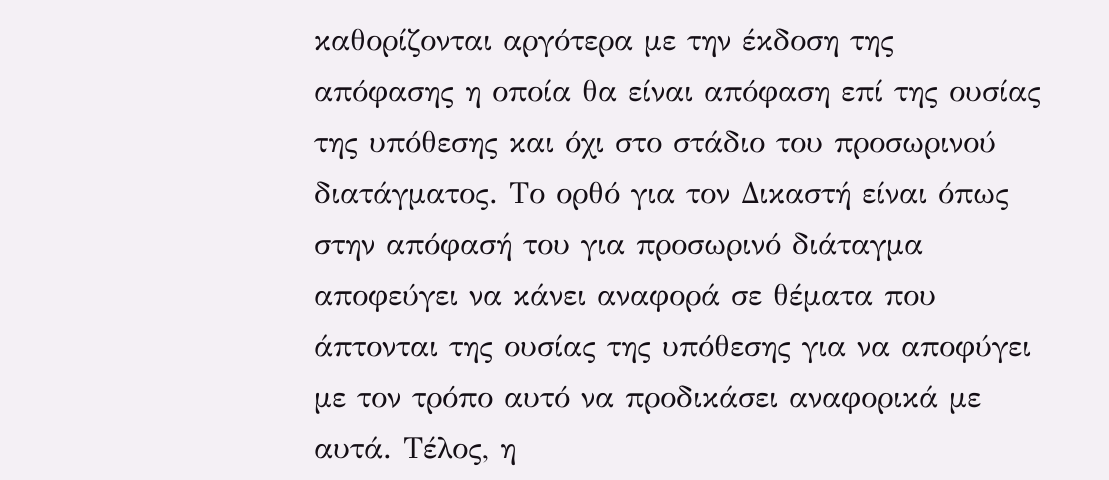καθορίζονται αργότερα με την έκδοση της απόφασης η οποία θα είναι απόφαση επί της ουσίας της υπόθεσης και όχι στο στάδιο του προσωρινού διατάγματος. Το ορθό για τον Δικαστή είναι όπως στην απόφασή του για προσωρινό διάταγμα αποφεύγει να κάνει αναφορά σε θέματα που άπτονται της ουσίας της υπόθεσης για να αποφύγει με τον τρόπο αυτό να προδικάσει αναφορικά με αυτά. Τέλος, η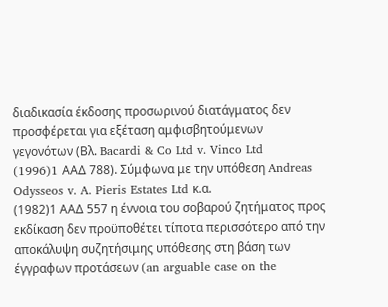διαδικασία έκδοσης προσωρινού διατάγματος δεν προσφέρεται για εξέταση αμφισβητούμενων γεγονότων (Βλ. Bacardi & Co Ltd v. Vinco Ltd
(1996)1 AAΔ 788). Σύμφωνα με την υπόθεση Andreas Odysseos v. A. Pieris Estates Ltd κ.α.
(1982)1 ΑΑΔ 557 η έννοια του σοβαρού ζητήματος προς εκδίκαση δεν προϋποθέτει τίποτα περισσότερο από την αποκάλυψη συζητήσιμης υπόθεσης στη βάση των έγγραφων προτάσεων (an arguable case on the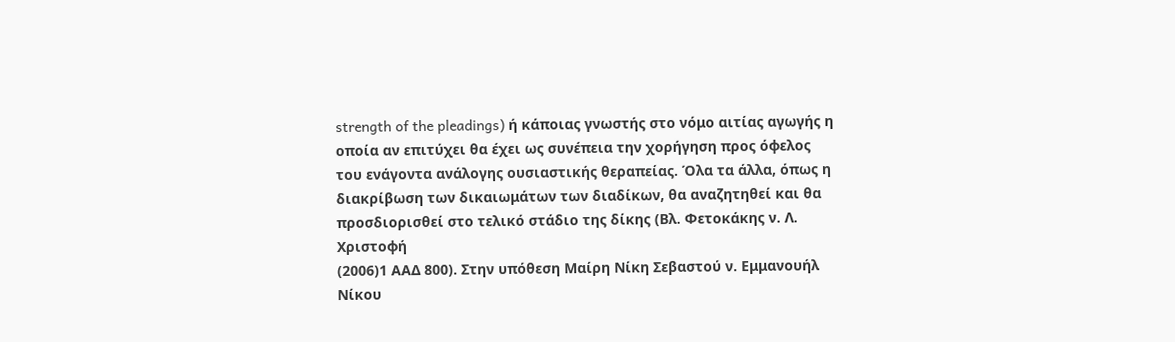strength of the pleadings) ή κάποιας γνωστής στο νόμο αιτίας αγωγής η οποία αν επιτύχει θα έχει ως συνέπεια την χορήγηση προς όφελος του ενάγοντα ανάλογης ουσιαστικής θεραπείας. Όλα τα άλλα, όπως η διακρίβωση των δικαιωμάτων των διαδίκων, θα αναζητηθεί και θα προσδιορισθεί στο τελικό στάδιο της δίκης (Βλ. Φετοκάκης ν. Λ. Χριστοφή
(2006)1 ΑΑΔ 800). Στην υπόθεση Μαίρη Νίκη Σεβαστού ν. Εμμανουήλ Νίκου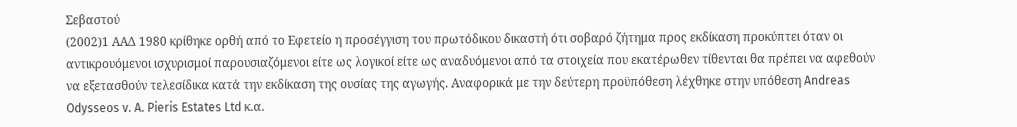Σεβαστού
(2002)1 ΑΑΔ 1980 κρίθηκε ορθή από το Εφετείο η προσέγγιση του πρωτόδικου δικαστή ότι σοβαρό ζήτημα προς εκδίκαση προκύπτει όταν οι αντικρουόμενοι ισχυρισμοί παρουσιαζόμενοι είτε ως λογικοί είτε ως αναδυόμενοι από τα στοιχεία που εκατέρωθεν τίθενται θα πρέπει να αφεθούν να εξετασθούν τελεσίδικα κατά την εκδίκαση της ουσίας της αγωγής. Αναφορικά με την δεύτερη προϋπόθεση λέχθηκε στην υπόθεση Andreas Odysseos v. A. Pieris Estates Ltd κ.α.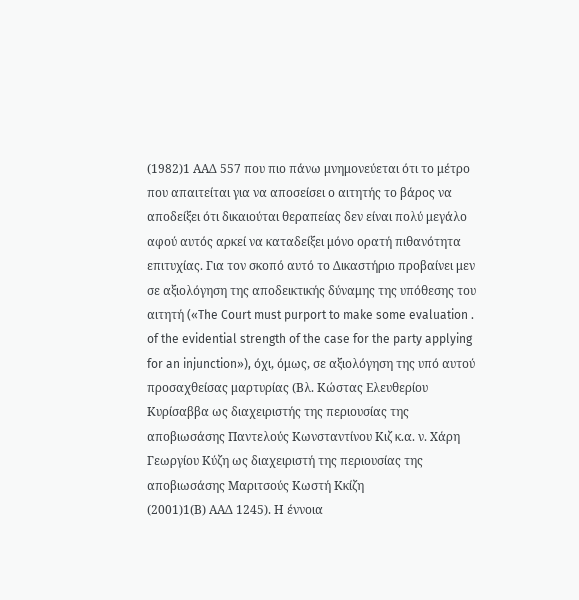(1982)1 ΑΑΔ 557 που πιο πάνω μνημονεύεται ότι το μέτρο που απαιτείται για να αποσείσει ο αιτητής το βάρος να αποδείξει ότι δικαιούται θεραπείας δεν είναι πολύ μεγάλο αφού αυτός αρκεί να καταδείξει μόνο ορατή πιθανότητα επιτυχίας. Για τον σκοπό αυτό το Δικαστήριο προβαίνει μεν σε αξιολόγηση της αποδεικτικής δύναμης της υπόθεσης του αιτητή («The Court must purport to make some evaluation . of the evidential strength of the case for the party applying for an injunction»), όχι, όμως, σε αξιολόγηση της υπό αυτού προσαχθείσας μαρτυρίας (Βλ. Κώστας Ελευθερίου Κυρίσαββα ως διαχειριστής της περιουσίας της αποβιωσάσης Παντελούς Κωνσταντίνου Κιζ κ.α. ν. Χάρη Γεωργίου Κύζη ως διαχειριστή της περιουσίας της αποβιωσάσης Μαριτσούς Κωστή Κκίζη
(2001)1(Β) ΑΑΔ 1245). Η έννοια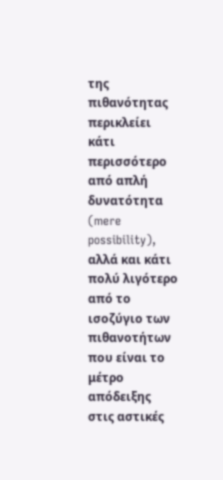της πιθανότητας περικλείει κάτι περισσότερο από απλή δυνατότητα (mere possibility), αλλά και κάτι πολύ λιγότερο από το ισοζύγιο των πιθανοτήτων που είναι το μέτρο απόδειξης στις αστικές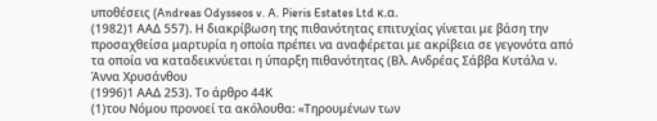υποθέσεις (Andreas Odysseos v. A. Pieris Estates Ltd κ.α.
(1982)1 ΑΑΔ 557). Η διακρίβωση της πιθανότητας επιτυχίας γίνεται με βάση την προσαχθείσα μαρτυρία η οποία πρέπει να αναφέρεται με ακρίβεια σε γεγονότα από τα οποία να καταδεικνύεται η ύπαρξη πιθανότητας (Βλ. Ανδρέας Σάββα Κυτάλα ν. Άννα Χρυσάνθου
(1996)1 ΑΑΔ 253). Το άρθρο 44Κ
(1)του Νόμου προνοεί τα ακόλουθα: «Τηρουµένων των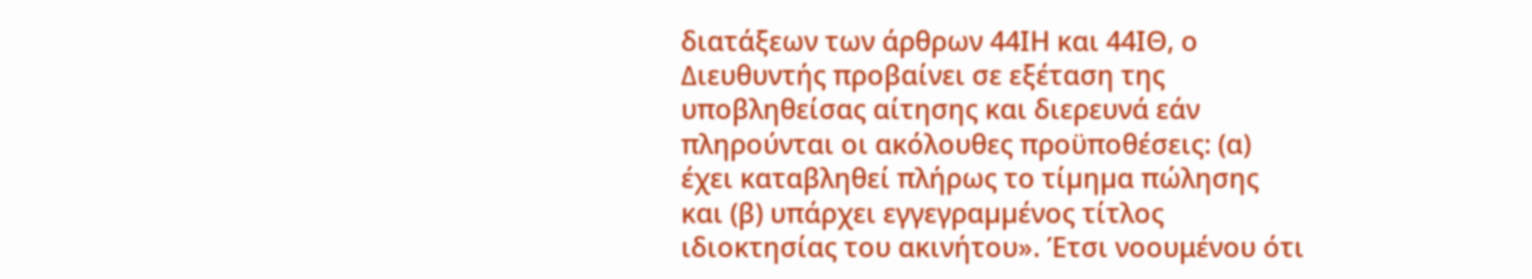διατάξεων των άρθρων 44ΙΗ και 44ΙΘ, ο ∆ιευθυντής προβαίνει σε εξέταση της υποβληθείσας αίτησης και διερευνά εάν πληρούνται οι ακόλουθες προϋποθέσεις: (α) έχει καταβληθεί πλήρως το τίµηµα πώλησης και (β) υπάρχει εγγεγραµµένος τίτλος ιδιοκτησίας του ακινήτου». Έτσι νοουμένου ότι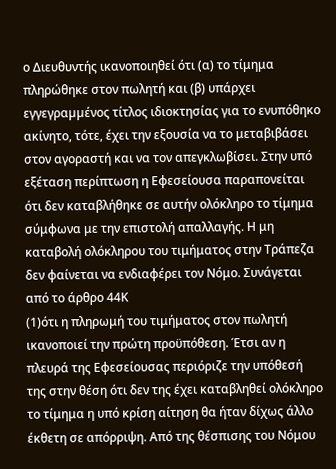ο Διευθυντής ικανοποιηθεί ότι (α) το τίμημα πληρώθηκε στον πωλητή και (β) υπάρχει εγγεγραµµένος τίτλος ιδιοκτησίας για το ενυπόθηκο ακίνητο, τότε, έχει την εξουσία να το μεταβιβάσει στον αγοραστή και να τον απεγκλωβίσει. Στην υπό εξέταση περίπτωση η Εφεσείουσα παραπονείται ότι δεν καταβλήθηκε σε αυτήν ολόκληρο το τίμημα σύμφωνα με την επιστολή απαλλαγής. Η μη καταβολή ολόκληρου του τιμήματος στην Τράπεζα δεν φαίνεται να ενδιαφέρει τον Νόμο. Συνάγεται από το άρθρο 44Κ
(1)ότι η πληρωμή του τιμήματος στον πωλητή ικανοποιεί την πρώτη προϋπόθεση. Έτσι αν η πλευρά της Εφεσείουσας περιόριζε την υπόθεσή της στην θέση ότι δεν της έχει καταβληθεί ολόκληρο το τίμημα η υπό κρίση αίτηση θα ήταν δίχως άλλο έκθετη σε απόρριψη. Από της θέσπισης του Νόμου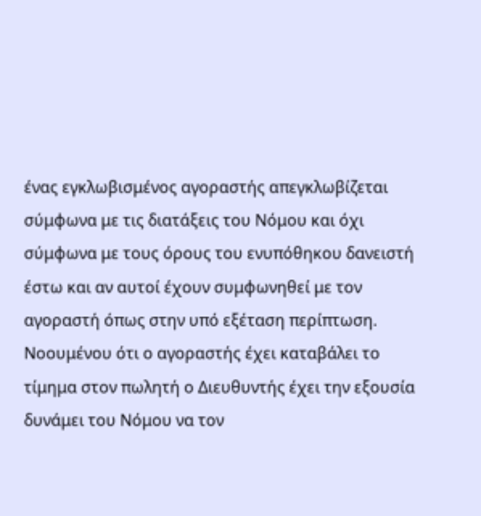ένας εγκλωβισμένος αγοραστής απεγκλωβίζεται σύμφωνα με τις διατάξεις του Νόμου και όχι σύμφωνα με τους όρους του ενυπόθηκου δανειστή έστω και αν αυτοί έχουν συμφωνηθεί με τον αγοραστή όπως στην υπό εξέταση περίπτωση. Νοουμένου ότι ο αγοραστής έχει καταβάλει το τίμημα στον πωλητή ο Διευθυντής έχει την εξουσία δυνάμει του Νόμου να τον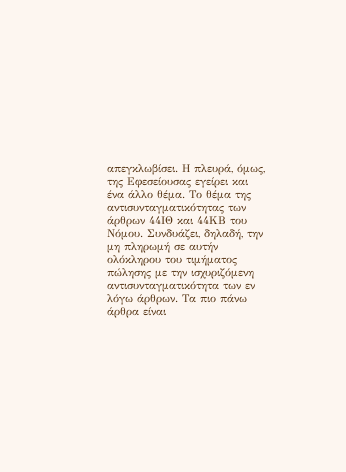απεγκλωβίσει. Η πλευρά, όμως, της Εφεσείουσας εγείρει και ένα άλλο θέμα. Το θέμα της αντισυνταγματικότητας των άρθρων 44ΙΘ και 44ΚΒ του Νόμου. Συνδυάζει, δηλαδή, την μη πληρωμή σε αυτήν ολόκληρου του τιμήματος πώλησης με την ισχυριζόμενη αντισυνταγματικότητα των εν λόγω άρθρων. Τα πιο πάνω άρθρα είναι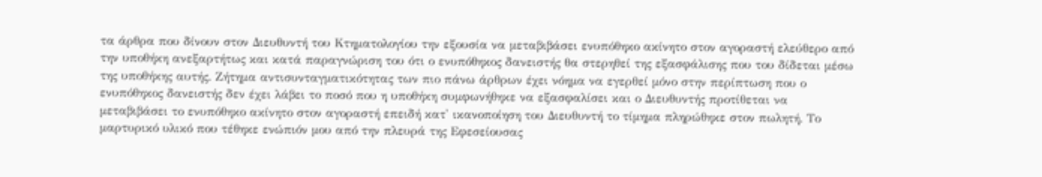τα άρθρα που δίνουν στον Διευθυντή του Κτηματολογίου την εξουσία να μεταβιβάσει ενυπόθηκο ακίνητο στον αγοραστή ελεύθερο από την υποθήκη ανεξαρτήτως και κατά παραγνώριση του ότι ο ενυπόθηκος δανειστής θα στερηθεί της εξασφάλισης που του δίδεται μέσω της υποθήκης αυτής. Ζήτημα αντισυνταγματικότητας των πιο πάνω άρθρων έχει νόημα να εγερθεί μόνο στην περίπτωση που ο ενυπόθηκος δανειστής δεν έχει λάβει το ποσό που η υποθήκη συμφωνήθηκε να εξασφαλίσει και ο Διευθυντής προτίθεται να μεταβιβάσει το ενυπόθηκο ακίνητο στον αγοραστή επειδή κατ' ικανοποίηση του Διευθυντή το τίμημα πληρώθηκε στον πωλητή. Το μαρτυρικό υλικό που τέθηκε ενώπιόν μου από την πλευρά της Εφεσείουσας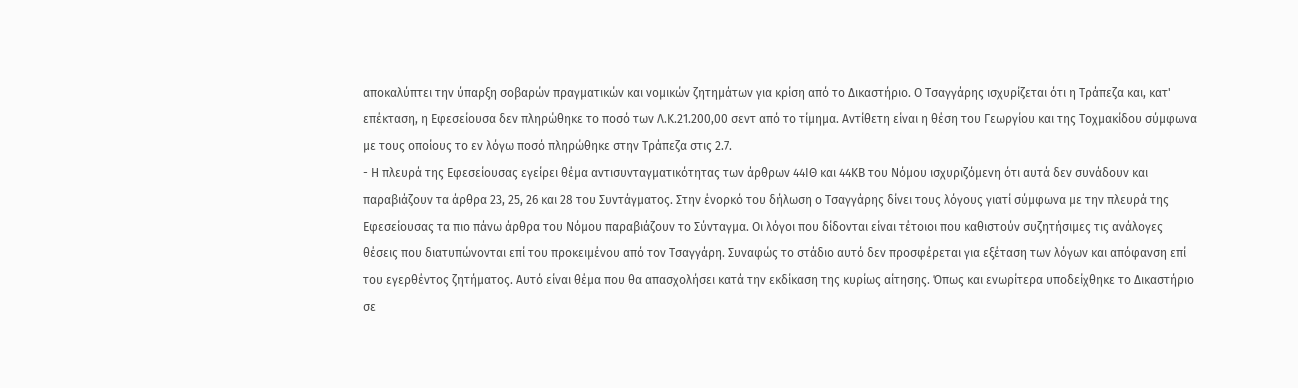αποκαλύπτει την ύπαρξη σοβαρών πραγματικών και νομικών ζητημάτων για κρίση από το Δικαστήριο. Ο Τσαγγάρης ισχυρίζεται ότι η Τράπεζα και, κατ' επέκταση, η Εφεσείουσα δεν πληρώθηκε το ποσό των Λ.Κ.21.200,00 σεντ από το τίμημα. Αντίθετη είναι η θέση του Γεωργίου και της Τοχμακίδου σύμφωνα με τους οποίους το εν λόγω ποσό πληρώθηκε στην Τράπεζα στις 2.7.
- Η πλευρά της Εφεσείουσας εγείρει θέμα αντισυνταγματικότητας των άρθρων 44ΙΘ και 44ΚΒ του Νόμου ισχυριζόμενη ότι αυτά δεν συνάδουν και παραβιάζουν τα άρθρα 23, 25, 26 και 28 του Συντάγματος. Στην ένορκό του δήλωση ο Τσαγγάρης δίνει τους λόγους γιατί σύμφωνα με την πλευρά της Εφεσείουσας τα πιο πάνω άρθρα του Νόμου παραβιάζουν το Σύνταγμα. Οι λόγοι που δίδονται είναι τέτοιοι που καθιστούν συζητήσιμες τις ανάλογες θέσεις που διατυπώνονται επί του προκειμένου από τον Τσαγγάρη. Συναφώς το στάδιο αυτό δεν προσφέρεται για εξέταση των λόγων και απόφανση επί του εγερθέντος ζητήματος. Αυτό είναι θέμα που θα απασχολήσει κατά την εκδίκαση της κυρίως αίτησης. Όπως και ενωρίτερα υποδείχθηκε το Δικαστήριο σε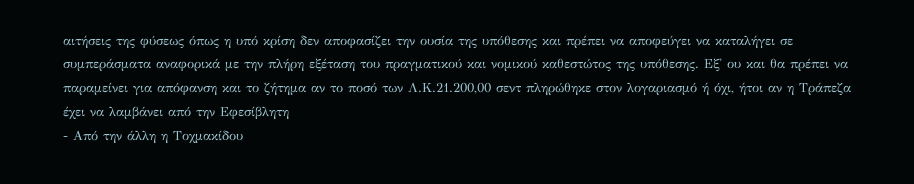αιτήσεις της φύσεως όπως η υπό κρίση δεν αποφασίζει την ουσία της υπόθεσης και πρέπει να αποφεύγει να καταλήγει σε συμπεράσματα αναφορικά με την πλήρη εξέταση του πραγματικού και νομικού καθεστώτος της υπόθεσης. Εξ' ου και θα πρέπει να παραμείνει για απόφανση και το ζήτημα αν το ποσό των Λ.Κ.21.200,00 σεντ πληρώθηκε στον λογαριασμό ή όχι, ήτοι αν η Τράπεζα έχει να λαμβάνει από την Εφεσίβλητη
- Από την άλλη η Τοχμακίδου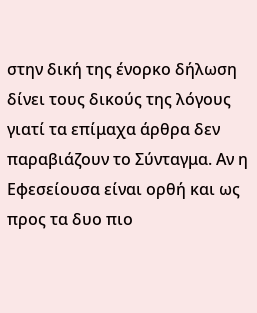στην δική της ένορκο δήλωση δίνει τους δικούς της λόγους γιατί τα επίμαχα άρθρα δεν παραβιάζουν το Σύνταγμα. Αν η Εφεσείουσα είναι ορθή και ως προς τα δυο πιο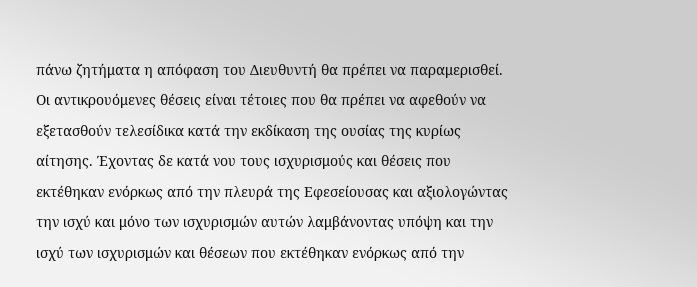πάνω ζητήματα η απόφαση του Διευθυντή θα πρέπει να παραμερισθεί. Οι αντικρουόμενες θέσεις είναι τέτοιες που θα πρέπει να αφεθούν να εξετασθούν τελεσίδικα κατά την εκδίκαση της ουσίας της κυρίως αίτησης. Έχοντας δε κατά νου τους ισχυρισμούς και θέσεις που εκτέθηκαν ενόρκως από την πλευρά της Εφεσείουσας και αξιολογώντας την ισχύ και μόνο των ισχυρισμών αυτών λαμβάνοντας υπόψη και την ισχύ των ισχυρισμών και θέσεων που εκτέθηκαν ενόρκως από την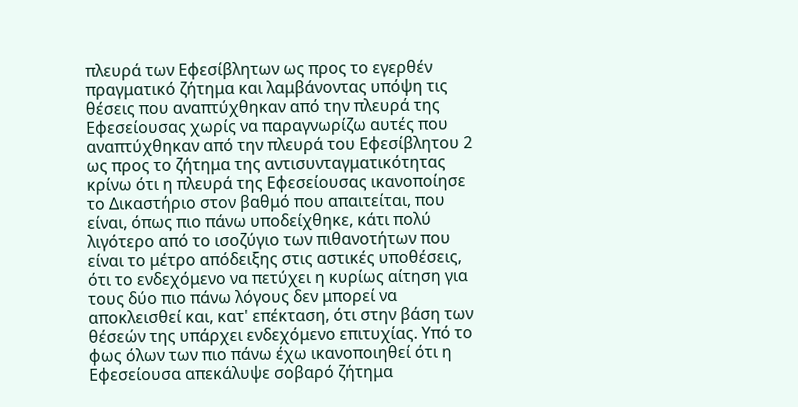πλευρά των Εφεσίβλητων ως προς το εγερθέν πραγματικό ζήτημα και λαμβάνοντας υπόψη τις θέσεις που αναπτύχθηκαν από την πλευρά της Εφεσείουσας χωρίς να παραγνωρίζω αυτές που αναπτύχθηκαν από την πλευρά του Εφεσίβλητου 2 ως προς το ζήτημα της αντισυνταγματικότητας κρίνω ότι η πλευρά της Εφεσείουσας ικανοποίησε το Δικαστήριο στον βαθμό που απαιτείται, που είναι, όπως πιο πάνω υποδείχθηκε, κάτι πολύ λιγότερο από το ισοζύγιο των πιθανοτήτων που είναι το μέτρο απόδειξης στις αστικές υποθέσεις, ότι το ενδεχόμενο να πετύχει η κυρίως αίτηση για τους δύο πιο πάνω λόγους δεν μπορεί να αποκλεισθεί και, κατ' επέκταση, ότι στην βάση των θέσεών της υπάρχει ενδεχόμενο επιτυχίας. Υπό το φως όλων των πιο πάνω έχω ικανοποιηθεί ότι η Εφεσείουσα απεκάλυψε σοβαρό ζήτημα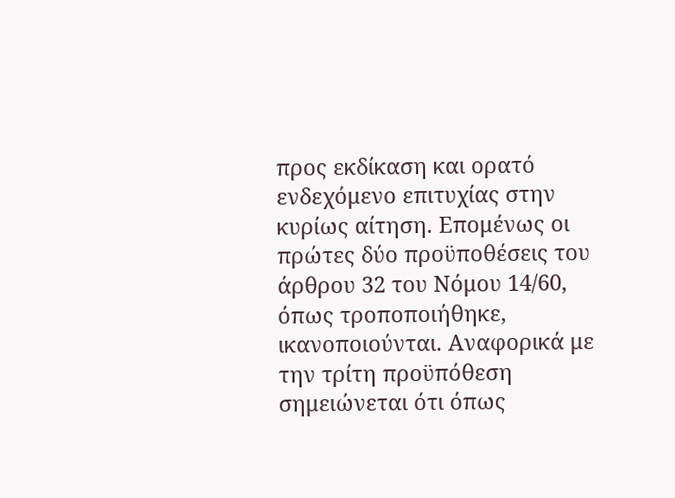προς εκδίκαση και ορατό ενδεχόμενο επιτυχίας στην κυρίως αίτηση. Επομένως οι πρώτες δύο προϋποθέσεις του άρθρου 32 του Νόμου 14/60, όπως τροποποιήθηκε, ικανοποιούνται. Αναφορικά με την τρίτη προϋπόθεση σημειώνεται ότι όπως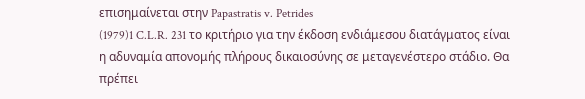επισημαίνεται στην Papastratis v. Petrides
(1979)1 C.L.R. 231 το κριτήριο για την έκδοση ενδιάμεσου διατάγματος είναι η αδυναμία απονομής πλήρους δικαιοσύνης σε μεταγενέστερο στάδιο. Θα πρέπει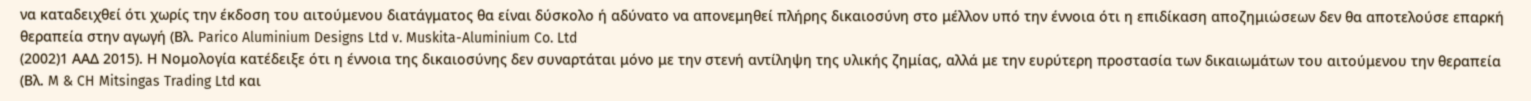να καταδειχθεί ότι χωρίς την έκδοση του αιτούμενου διατάγματος θα είναι δύσκολο ή αδύνατο να απονεμηθεί πλήρης δικαιοσύνη στο μέλλον υπό την έννοια ότι η επιδίκαση αποζημιώσεων δεν θα αποτελούσε επαρκή θεραπεία στην αγωγή (Βλ. Parico Aluminium Designs Ltd v. Muskita-Aluminium Co. Ltd
(2002)1 ΑΑΔ 2015). Η Νομολογία κατέδειξε ότι η έννοια της δικαιοσύνης δεν συναρτάται μόνο με την στενή αντίληψη της υλικής ζημίας, αλλά με την ευρύτερη προστασία των δικαιωμάτων του αιτούμενου την θεραπεία (Βλ. M & CH Mitsingas Trading Ltd και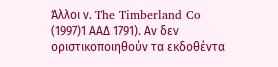Άλλοι ν. The Timberland Co
(1997)1 ΑΑΔ 1791). Αν δεν οριστικοποιηθούν τα εκδοθέντα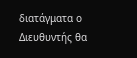διατάγματα ο Διευθυντής θα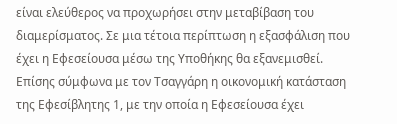είναι ελεύθερος να προχωρήσει στην μεταβίβαση του διαμερίσματος. Σε μια τέτοια περίπτωση η εξασφάλιση που έχει η Εφεσείουσα μέσω της Υποθήκης θα εξανεμισθεί. Επίσης σύμφωνα με τον Τσαγγάρη η οικονομική κατάσταση της Εφεσίβλητης 1, με την οποία η Εφεσείουσα έχει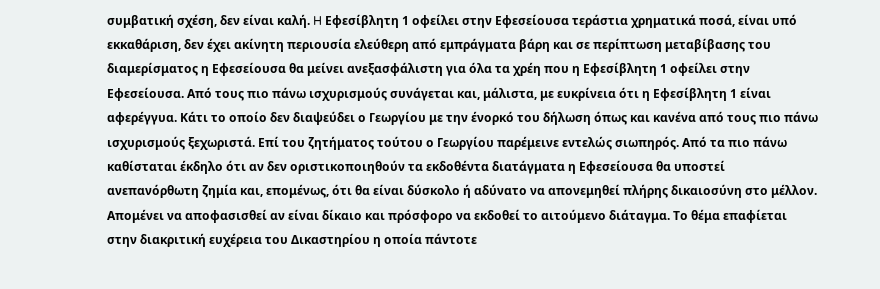συμβατική σχέση, δεν είναι καλή. H Εφεσίβλητη 1 οφείλει στην Εφεσείουσα τεράστια χρηματικά ποσά, είναι υπό εκκαθάριση, δεν έχει ακίνητη περιουσία ελεύθερη από εμπράγματα βάρη και σε περίπτωση μεταβίβασης του διαμερίσματος η Εφεσείουσα θα μείνει ανεξασφάλιστη για όλα τα χρέη που η Εφεσίβλητη 1 οφείλει στην Εφεσείουσα. Από τους πιο πάνω ισχυρισμούς συνάγεται και, μάλιστα, με ευκρίνεια ότι η Εφεσίβλητη 1 είναι αφερέγγυα. Κάτι το οποίο δεν διαψεύδει ο Γεωργίου με την ένορκό του δήλωση όπως και κανένα από τους πιο πάνω ισχυρισμούς ξεχωριστά. Επί του ζητήματος τούτου ο Γεωργίου παρέμεινε εντελώς σιωπηρός. Από τα πιο πάνω καθίσταται έκδηλο ότι αν δεν οριστικοποιηθούν τα εκδοθέντα διατάγματα η Εφεσείουσα θα υποστεί ανεπανόρθωτη ζημία και, επομένως, ότι θα είναι δύσκολο ή αδύνατο να απονεμηθεί πλήρης δικαιοσύνη στο μέλλον. Απομένει να αποφασισθεί αν είναι δίκαιο και πρόσφορο να εκδοθεί το αιτούμενο διάταγμα. Το θέμα επαφίεται στην διακριτική ευχέρεια του Δικαστηρίου η οποία πάντοτε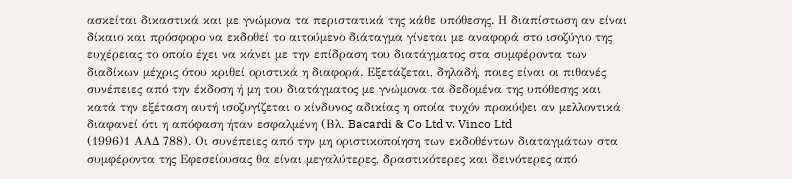ασκείται δικαστικά και με γνώμονα τα περιστατικά της κάθε υπόθεσης. Η διαπίστωση αν είναι δίκαιο και πρόσφορο να εκδοθεί το αιτούμενο διάταγμα γίνεται με αναφορά στο ισοζύγιο της ευχέρειας το οποίο έχει να κάνει με την επίδραση του διατάγματος στα συμφέροντα των διαδίκων μέχρις ότου κριθεί οριστικά η διαφορά. Εξετάζεται, δηλαδή, ποιες είναι οι πιθανές συνέπειες από την έκδοση ή μη του διατάγματος με γνώμονα τα δεδομένα της υπόθεσης και κατά την εξέταση αυτή ισοζυγίζεται ο κίνδυνος αδικίας η οποία τυχόν προκύψει αν μελλοντικά διαφανεί ότι η απόφαση ήταν εσφαλμένη (Βλ. Bacardi & Co Ltd v. Vinco Ltd
(1996)1 ΑΑΔ 788). Οι συνέπειες από την μη οριστικοποίηση των εκδοθέντων διαταγμάτων στα συμφέροντα της Εφεσείουσας θα είναι μεγαλύτερες, δραστικότερες και δεινότερες από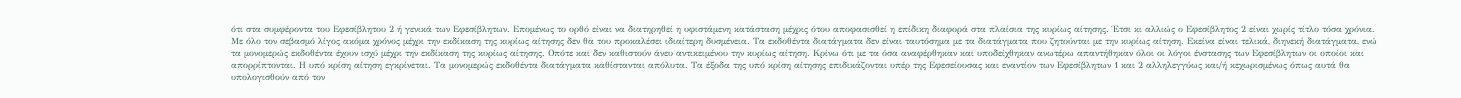ότι στα συμφέροντα του Εφεσίβλητου 2 ή γενικά των Εφεσίβλητων. Επομένως το ορθό είναι να διατηρηθεί η υφιστάμενη κατάσταση μέχρις ότου αποφασισθεί η επίδικη διαφορά στα πλαίσια της κυρίως αίτησης. Έτσι κι αλλιώς ο Εφεσίβλητος 2 είναι χωρίς τίτλο τόσα χρόνια. Με όλο τον σεβασμό λίγος ακόμα χρόνος μέχρι την εκδίκαση της κυρίως αίτησης δεν θα του προκαλέσει ιδιαίτερη δυσμένεια. Τα εκδοθέντα διατάγματα δεν είναι ταυτόσημα με τα διατάγματα που ζητούνται με την κυρίως αίτηση. Εκείνα είναι τελικά, διηνεκή διατάγματα, ενώ τα μονομερώς εκδοθέντα έχουν ισχύ μέχρι την εκδίκαση της κυρίως αίτησης. Οπότε και δεν καθιστούν άνευ αντικειμένου την κυρίως αίτηση. Κρίνω ότι με τα όσα αναφέρθηκαν και υποδείχθηκαν ανωτέρω απαντήθηκαν όλοι οι λόγοι ένστασης των Εφεσίβλητων οι οποίοι και απορρίπτονται. Η υπό κρίση αίτηση εγκρίνεται. Τα μονομερώς εκδοθέντα διατάγματα καθίστανται απόλυτα. Τα έξοδα της υπό κρίση αίτησης επιδικάζονται υπέρ της Εφεσείουσας και εναντίον των Εφεσίβλητων 1 και 2 αλληλεγγύως και/ή κεχωρισμένως όπως αυτά θα υπολογισθούν από τον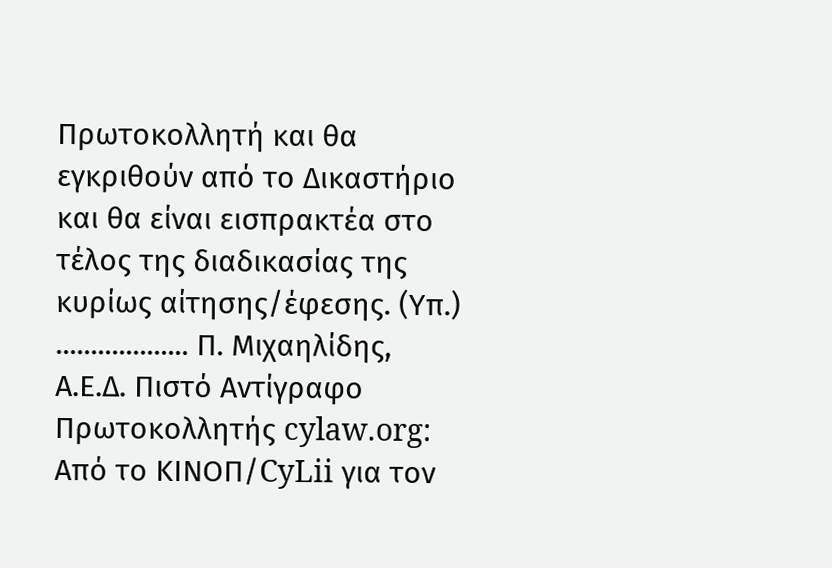Πρωτοκολλητή και θα εγκριθούν από το Δικαστήριο και θα είναι εισπρακτέα στο τέλος της διαδικασίας της κυρίως αίτησης/έφεσης. (Υπ.) ................... Π. Μιχαηλίδης, Α.Ε.Δ. Πιστό Αντίγραφο Πρωτοκολλητής cylaw.org: Από το ΚΙΝOΠ/CyLii για τον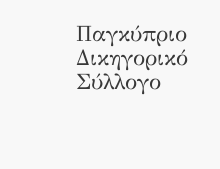Παγκύπριο Δικηγορικό Σύλλογο